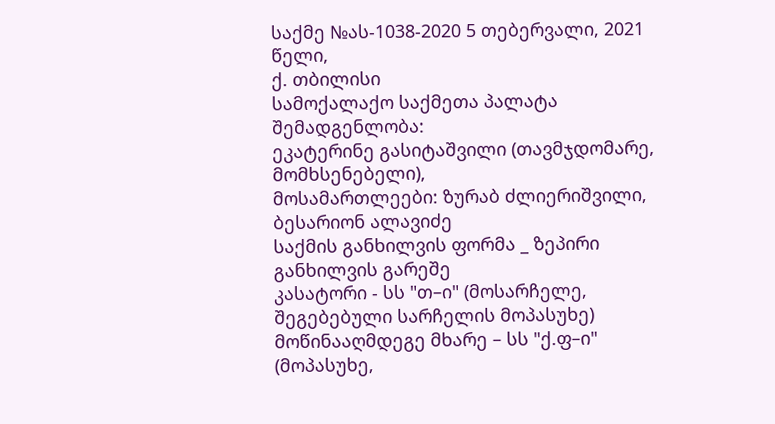საქმე №ას-1038-2020 5 თებერვალი, 2021 წელი,
ქ. თბილისი
სამოქალაქო საქმეთა პალატა
შემადგენლობა:
ეკატერინე გასიტაშვილი (თავმჯდომარე, მომხსენებელი),
მოსამართლეები: ზურაბ ძლიერიშვილი,
ბესარიონ ალავიძე
საქმის განხილვის ფორმა _ ზეპირი განხილვის გარეშე
კასატორი - სს "თ–ი" (მოსარჩელე, შეგებებული სარჩელის მოპასუხე)
მოწინააღმდეგე მხარე – სს "ქ.ფ–ი" (მოპასუხე,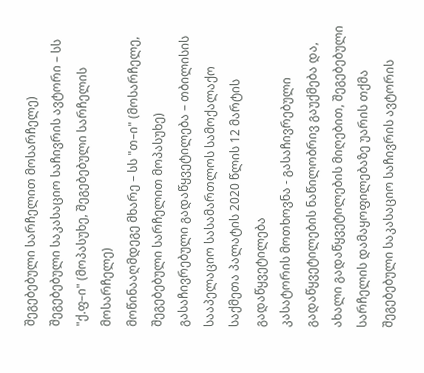შეგებებული სარჩელით მოსარჩელე)
შეგებებული საკასაციო საჩივრის ავტორი – სს "ქ.ფ–ი" (მოპასუხე, შეგებებული სარჩელის მოსარჩელე)
მოწინააღმდეგე მხარე – სს "თ–ი" (მოსარჩელე, შეგებებული სარჩელით მოპასუხე)
გასაჩივრებული გადაწყვეტილება – თბილისის სააპელაციო სასამართლოს სამოქალაქო საქმეთა პალატის 2020 წლის 12 მარტის გადაწყვეტილება
კასატორის მოთხოვნა - გასაჩივრებული გადაწყვეტილების ნაწილობრივ გაუქმება და, ახალი გადაწყვეტილების მიღებით, შეგებებული სარჩელის დამაყოფილებაზე უარის თქმა
შეგებებული საკასაციო საჩივრის ავტორის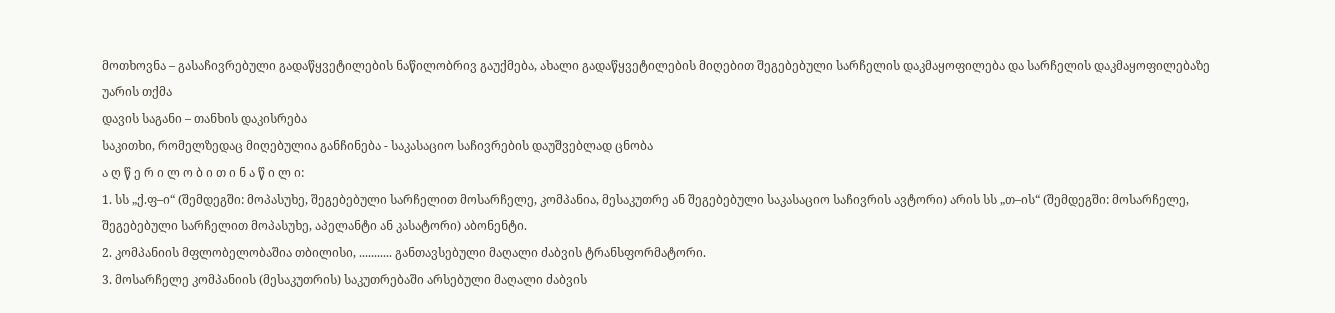მოთხოვნა – გასაჩივრებული გადაწყვეტილების ნაწილობრივ გაუქმება, ახალი გადაწყვეტილების მიღებით შეგებებული სარჩელის დაკმაყოფილება და სარჩელის დაკმაყოფილებაზე უარის თქმა
დავის საგანი – თანხის დაკისრება
საკითხი, რომელზედაც მიღებულია განჩინება - საკასაციო საჩივრების დაუშვებლად ცნობა
ა ღ წ ე რ ი ლ ო ბ ი თ ი ნ ა წ ი ლ ი:
1. სს „ქ.ფ–ი“ (შემდეგში: მოპასუხე, შეგებებული სარჩელით მოსარჩელე, კომპანია, მესაკუთრე ან შეგებებული საკასაციო საჩივრის ავტორი) არის სს „თ–ის“ (შემდეგში: მოსარჩელე, შეგებებული სარჩელით მოპასუხე, აპელანტი ან კასატორი) აბონენტი.
2. კომპანიის მფლობელობაშია თბილისი, ........... განთავსებული მაღალი ძაბვის ტრანსფორმატორი.
3. მოსარჩელე კომპანიის (მესაკუთრის) საკუთრებაში არსებული მაღალი ძაბვის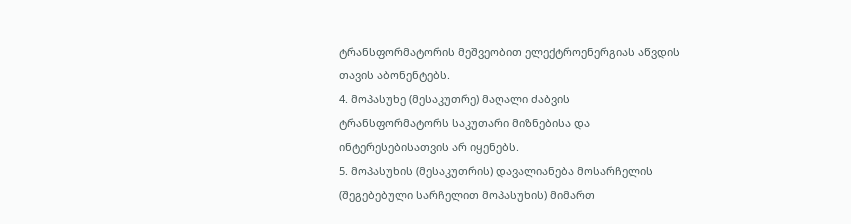ტრანსფორმატორის მეშვეობით ელექტროენერგიას აწვდის თავის აბონენტებს.
4. მოპასუხე (მესაკუთრე) მაღალი ძაბვის ტრანსფორმატორს საკუთარი მიზნებისა და ინტერესებისათვის არ იყენებს.
5. მოპასუხის (მესაკუთრის) დავალიანება მოსარჩელის (შეგებებული სარჩელით მოპასუხის) მიმართ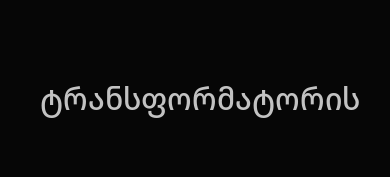ტრანსფორმატორის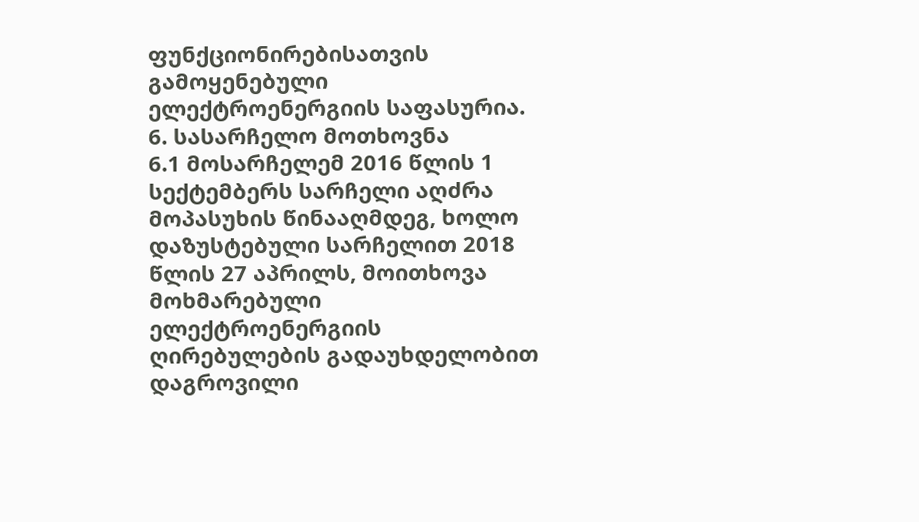ფუნქციონირებისათვის გამოყენებული ელექტროენერგიის საფასურია.
6. სასარჩელო მოთხოვნა
6.1 მოსარჩელემ 2016 წლის 1 სექტემბერს სარჩელი აღძრა მოპასუხის წინააღმდეგ, ხოლო დაზუსტებული სარჩელით 2018 წლის 27 აპრილს, მოითხოვა მოხმარებული ელექტროენერგიის ღირებულების გადაუხდელობით დაგროვილი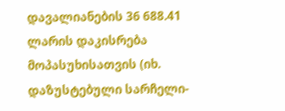დავალიანების 36 688.41 ლარის დაკისრება მოპასუხისათვის (იხ. დაზუსტებული სარჩელი-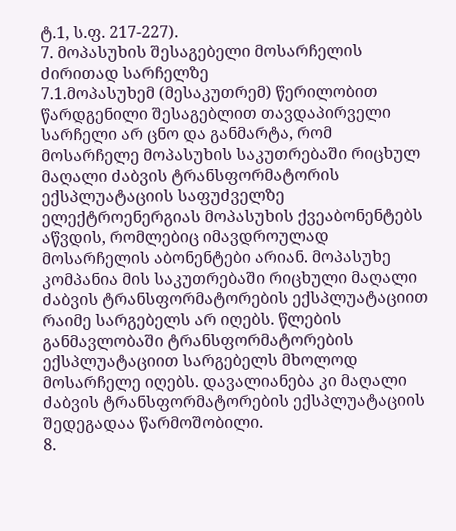ტ.1, ს.ფ. 217-227).
7. მოპასუხის შესაგებელი მოსარჩელის ძირითად სარჩელზე
7.1.მოპასუხემ (მესაკუთრემ) წერილობით წარდგენილი შესაგებლით თავდაპირველი სარჩელი არ ცნო და განმარტა, რომ მოსარჩელე მოპასუხის საკუთრებაში რიცხულ მაღალი ძაბვის ტრანსფორმატორის ექსპლუატაციის საფუძველზე ელექტროენერგიას მოპასუხის ქვეაბონენტებს აწვდის, რომლებიც იმავდროულად მოსარჩელის აბონენტები არიან. მოპასუხე კომპანია მის საკუთრებაში რიცხული მაღალი ძაბვის ტრანსფორმატორების ექსპლუატაციით რაიმე სარგებელს არ იღებს. წლების განმავლობაში ტრანსფორმატორების ექსპლუატაციით სარგებელს მხოლოდ მოსარჩელე იღებს. დავალიანება კი მაღალი ძაბვის ტრანსფორმატორების ექსპლუატაციის შედეგადაა წარმოშობილი.
8.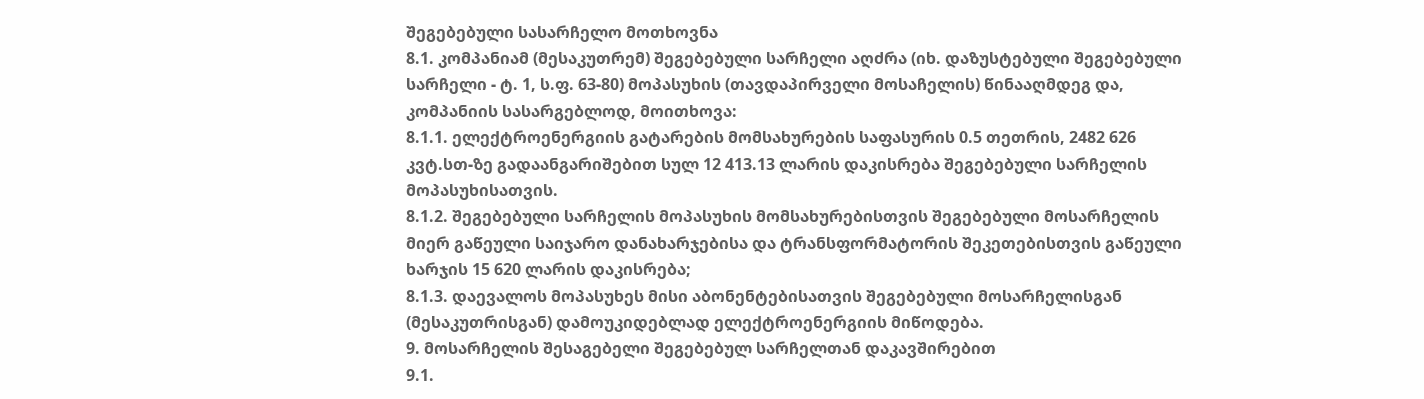შეგებებული სასარჩელო მოთხოვნა
8.1. კომპანიამ (მესაკუთრემ) შეგებებული სარჩელი აღძრა (იხ. დაზუსტებული შეგებებული სარჩელი - ტ. 1, ს.ფ. 63-80) მოპასუხის (თავდაპირველი მოსაჩელის) წინააღმდეგ და, კომპანიის სასარგებლოდ, მოითხოვა:
8.1.1. ელექტროენერგიის გატარების მომსახურების საფასურის 0.5 თეთრის, 2482 626 კვტ.სთ-ზე გადაანგარიშებით სულ 12 413.13 ლარის დაკისრება შეგებებული სარჩელის მოპასუხისათვის.
8.1.2. შეგებებული სარჩელის მოპასუხის მომსახურებისთვის შეგებებული მოსარჩელის მიერ გაწეული საიჯარო დანახარჯებისა და ტრანსფორმატორის შეკეთებისთვის გაწეული ხარჯის 15 620 ლარის დაკისრება;
8.1.3. დაევალოს მოპასუხეს მისი აბონენტებისათვის შეგებებული მოსარჩელისგან (მესაკუთრისგან) დამოუკიდებლად ელექტროენერგიის მიწოდება.
9. მოსარჩელის შესაგებელი შეგებებულ სარჩელთან დაკავშირებით
9.1.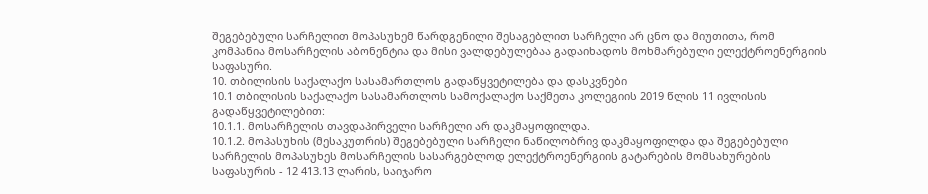შეგებებული სარჩელით მოპასუხემ წარდგენილი შესაგებლით სარჩელი არ ცნო და მიუთითა, რომ კომპანია მოსარჩელის აბონენტია და მისი ვალდებულებაა გადაიხადოს მოხმარებული ელექტროენერგიის საფასური.
10. თბილისის საქალაქო სასამართლოს გადაწყვეტილება და დასკვნები
10.1 თბილისის საქალაქო სასამართლოს სამოქალაქო საქმეთა კოლეგიის 2019 წლის 11 ივლისის გადაწყვეტილებით:
10.1.1. მოსარჩელის თავდაპირველი სარჩელი არ დაკმაყოფილდა.
10.1.2. მოპასუხის (მესაკუთრის) შეგებებული სარჩელი ნაწილობრივ დაკმაყოფილდა და შეგებებული სარჩელის მოპასუხეს მოსარჩელის სასარგებლოდ ელექტროენერგიის გატარების მომსახურების საფასურის - 12 413.13 ლარის, საიჯარო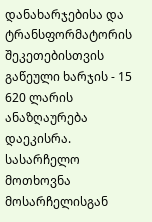დანახარჯებისა და ტრანსფორმატორის შეკეთებისთვის გაწეული ხარჯის - 15 620 ლარის ანაზღაურება დაეკისრა. სასარჩელო მოთხოვნა მოსარჩელისგან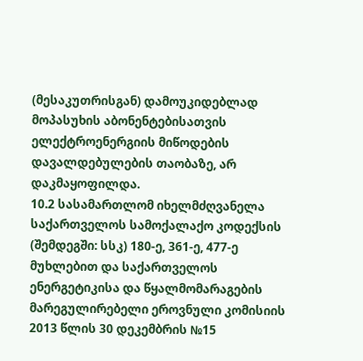(მესაკუთრისგან) დამოუკიდებლად მოპასუხის აბონენტებისათვის ელექტროენერგიის მიწოდების დავალდებულების თაობაზე, არ დაკმაყოფილდა.
10.2 სასამართლომ იხელმძღვანელა საქართველოს სამოქალაქო კოდექსის (შემდეგში: სსკ) 180-ე, 361-ე, 477-ე მუხლებით და საქართველოს ენერგეტიკისა და წყალმომარაგების მარეგულირებელი ეროვნული კომისიის 2013 წლის 30 დეკემბრის №15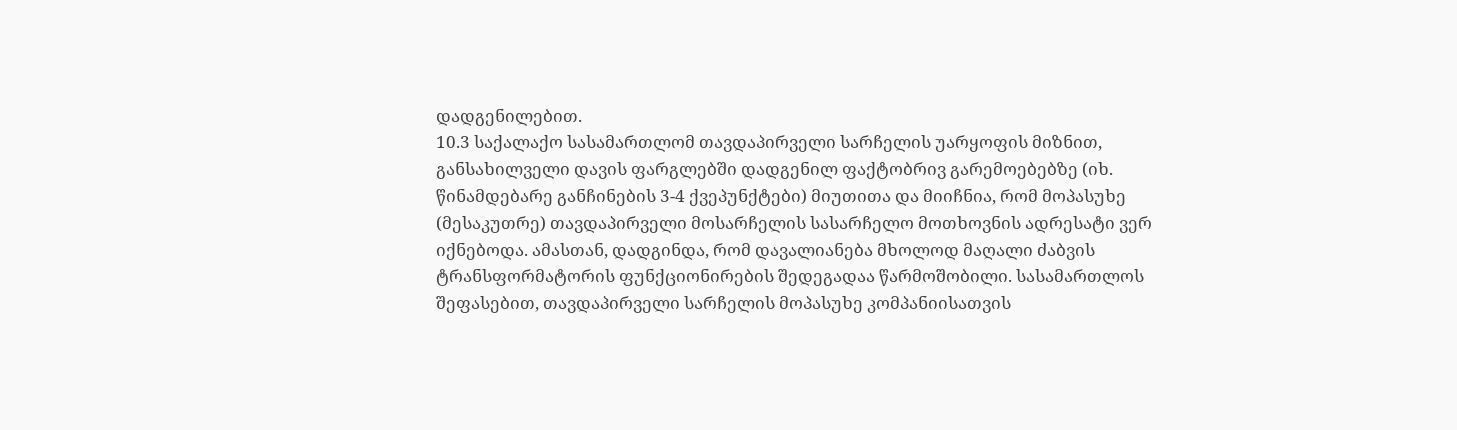დადგენილებით.
10.3 საქალაქო სასამართლომ თავდაპირველი სარჩელის უარყოფის მიზნით, განსახილველი დავის ფარგლებში დადგენილ ფაქტობრივ გარემოებებზე (იხ. წინამდებარე განჩინების 3-4 ქვეპუნქტები) მიუთითა და მიიჩნია, რომ მოპასუხე (მესაკუთრე) თავდაპირველი მოსარჩელის სასარჩელო მოთხოვნის ადრესატი ვერ იქნებოდა. ამასთან, დადგინდა, რომ დავალიანება მხოლოდ მაღალი ძაბვის ტრანსფორმატორის ფუნქციონირების შედეგადაა წარმოშობილი. სასამართლოს შეფასებით, თავდაპირველი სარჩელის მოპასუხე კომპანიისათვის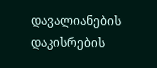დავალიანების დაკისრების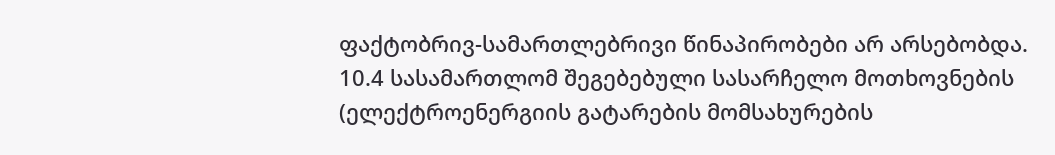ფაქტობრივ-სამართლებრივი წინაპირობები არ არსებობდა.
10.4 სასამართლომ შეგებებული სასარჩელო მოთხოვნების (ელექტროენერგიის გატარების მომსახურების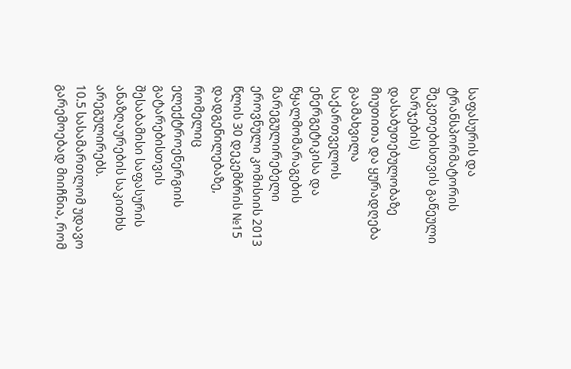საფასურის და ტრანსპორმატორის შეკეთებისთვის გაწეული ხარჯების) დასაბუთებულობაზე მიუთითა და ყურადღება გაამახვილა საქართველოს ენერგეტიკისა და წყალმომარაგების მარეგულირებელი ეროვნული კომისიის 2013 წლის 30 დეკემბრის №15 დადგენილებაზე, რომელიც ელექტროენერგიის გატარებისთვის შესაბამისი საფასურის ანაზღაურების საკითხს არეგულირებს.
10.5 სასამართლომ უდავო გარემოებად მიიჩნია, რომ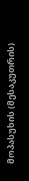მოპასუხის (მესაკუთრის)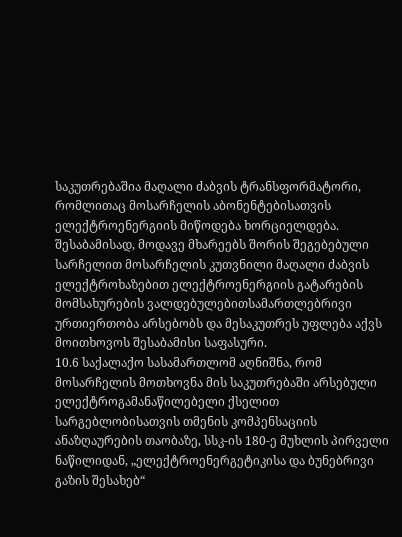საკუთრებაშია მაღალი ძაბვის ტრანსფორმატორი, რომლითაც მოსარჩელის აბონენტებისათვის ელექტროენერგიის მიწოდება ხორციელდება. შესაბამისად, მოდავე მხარეებს შორის შეგებებული სარჩელით მოსარჩელის კუთვნილი მაღალი ძაბვის ელექტროხაზებით ელექტროენერგიის გატარების მომსახურების ვალდებულებითსამართლებრივი ურთიერთობა არსებობს და მესაკუთრეს უფლება აქვს მოითხოვოს შესაბამისი საფასური.
10.6 საქალაქო სასამართლომ აღნიშნა, რომ მოსარჩელის მოთხოვნა მის საკუთრებაში არსებული ელექტროგამანაწილებელი ქსელით სარგებლობისათვის თმენის კომპენსაციის ანაზღაურების თაობაზე, სსკ-ის 180-ე მუხლის პირველი ნაწილიდან, „ელექტროენერგეტიკისა და ბუნებრივი გაზის შესახებ“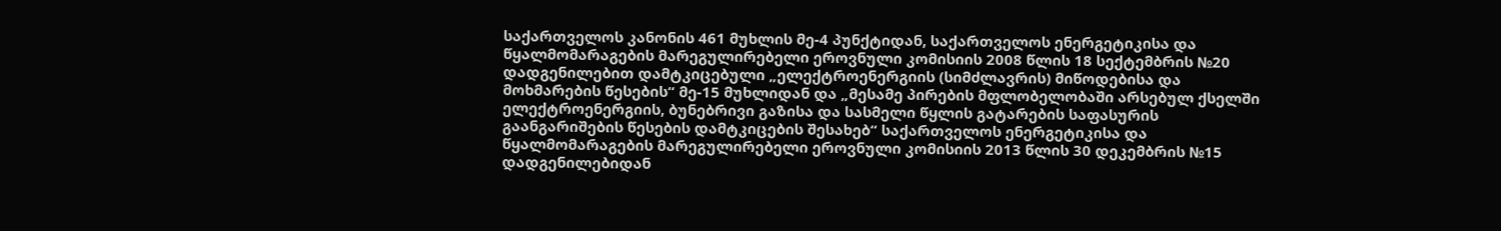საქართველოს კანონის 461 მუხლის მე-4 პუნქტიდან, საქართველოს ენერგეტიკისა და წყალმომარაგების მარეგულირებელი ეროვნული კომისიის 2008 წლის 18 სექტემბრის №20 დადგენილებით დამტკიცებული „ელექტროენერგიის (სიმძლავრის) მიწოდებისა და მოხმარების წესების“ მე-15 მუხლიდან და „მესამე პირების მფლობელობაში არსებულ ქსელში ელექტროენერგიის, ბუნებრივი გაზისა და სასმელი წყლის გატარების საფასურის გაანგარიშების წესების დამტკიცების შესახებ“ საქართველოს ენერგეტიკისა და წყალმომარაგების მარეგულირებელი ეროვნული კომისიის 2013 წლის 30 დეკემბრის №15 დადგენილებიდან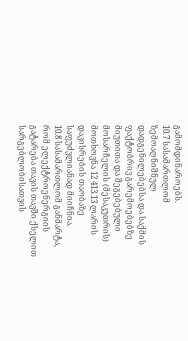გამომდინაროებს.
10.7 სასამართლომ ზემოაღნიშნულ დადგენილებებსა და საქმის ფაქტობრივ გარემოებებზე მიუთითა და შეგებებული მოსარჩელის (მესაკუთრის) მოთხოვნა 12 413.13 ლარის დაკისრების თაობაზე საფუძვლიანად მიიჩნია.
10.8 სასამართლომ განმარტა, რომ ელექტროენერგიის გატარება თავის თავში ქსელით სარგებლობისათვის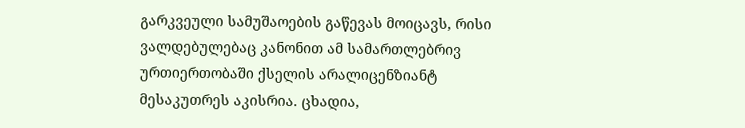გარკვეული სამუშაოების გაწევას მოიცავს, რისი ვალდებულებაც კანონით ამ სამართლებრივ ურთიერთობაში ქსელის არალიცენზიანტ მესაკუთრეს აკისრია. ცხადია,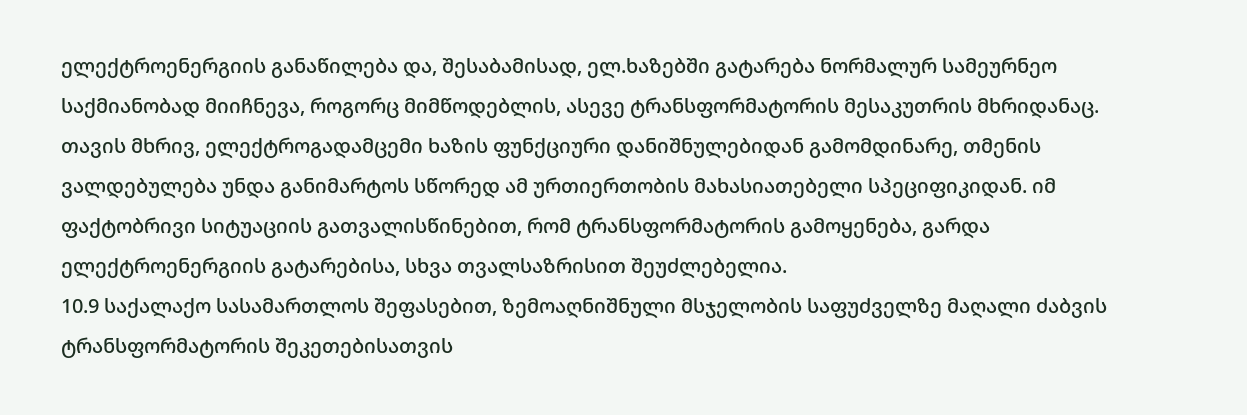ელექტროენერგიის განაწილება და, შესაბამისად, ელ.ხაზებში გატარება ნორმალურ სამეურნეო საქმიანობად მიიჩნევა, როგორც მიმწოდებლის, ასევე ტრანსფორმატორის მესაკუთრის მხრიდანაც. თავის მხრივ, ელექტროგადამცემი ხაზის ფუნქციური დანიშნულებიდან გამომდინარე, თმენის ვალდებულება უნდა განიმარტოს სწორედ ამ ურთიერთობის მახასიათებელი სპეციფიკიდან. იმ ფაქტობრივი სიტუაციის გათვალისწინებით, რომ ტრანსფორმატორის გამოყენება, გარდა ელექტროენერგიის გატარებისა, სხვა თვალსაზრისით შეუძლებელია.
10.9 საქალაქო სასამართლოს შეფასებით, ზემოაღნიშნული მსჯელობის საფუძველზე მაღალი ძაბვის ტრანსფორმატორის შეკეთებისათვის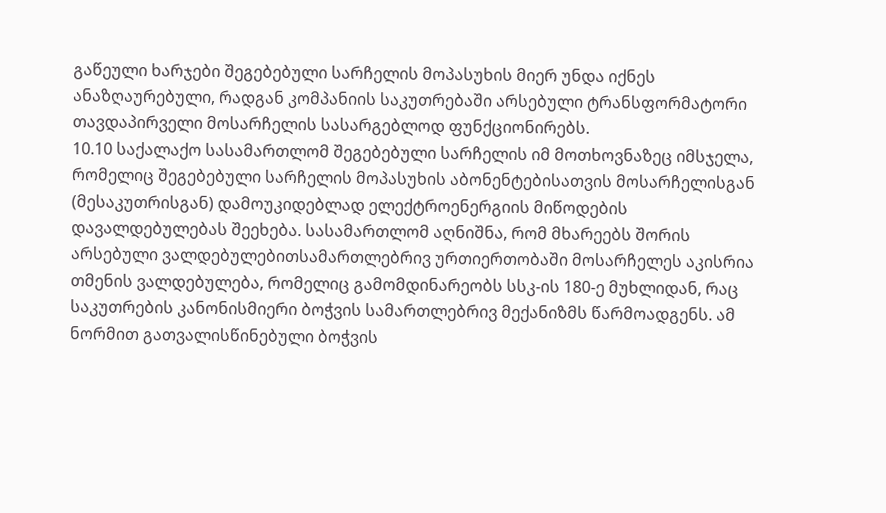გაწეული ხარჯები შეგებებული სარჩელის მოპასუხის მიერ უნდა იქნეს ანაზღაურებული, რადგან კომპანიის საკუთრებაში არსებული ტრანსფორმატორი თავდაპირველი მოსარჩელის სასარგებლოდ ფუნქციონირებს.
10.10 საქალაქო სასამართლომ შეგებებული სარჩელის იმ მოთხოვნაზეც იმსჯელა, რომელიც შეგებებული სარჩელის მოპასუხის აბონენტებისათვის მოსარჩელისგან (მესაკუთრისგან) დამოუკიდებლად ელექტროენერგიის მიწოდების დავალდებულებას შეეხება. სასამართლომ აღნიშნა, რომ მხარეებს შორის არსებული ვალდებულებითსამართლებრივ ურთიერთობაში მოსარჩელეს აკისრია თმენის ვალდებულება, რომელიც გამომდინარეობს სსკ-ის 180-ე მუხლიდან, რაც საკუთრების კანონისმიერი ბოჭვის სამართლებრივ მექანიზმს წარმოადგენს. ამ ნორმით გათვალისწინებული ბოჭვის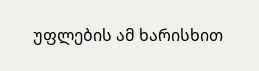უფლების ამ ხარისხით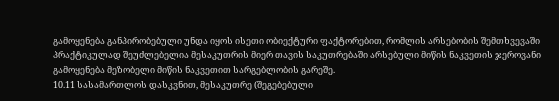გამოყენება განპირობებული უნდა იყოს ისეთი ობიექტური ფაქტორებით, რომლის არსებობის შემთხვევაში პრაქტიკულად შეუძლებელია მესაკუთრის მიერ თავის საკუთრებაში არსებული მიწის ნაკვეთის ჯეროვანი გამოყენება მეზობელი მიწის ნაკვეთით სარგებლობის გარეშე.
10.11 სასამართლოს დასკვნით, მესაკუთრე (შეგებებული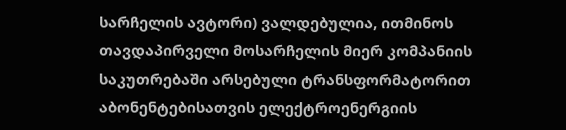სარჩელის ავტორი) ვალდებულია, ითმინოს თავდაპირველი მოსარჩელის მიერ კომპანიის საკუთრებაში არსებული ტრანსფორმატორით აბონენტებისათვის ელექტროენერგიის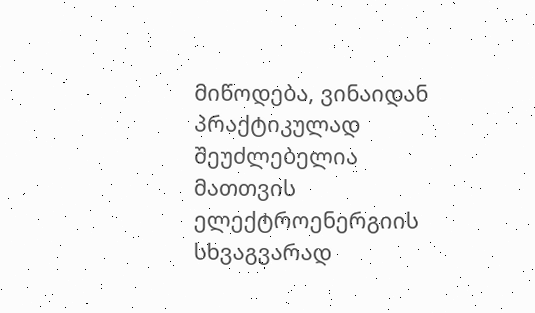მიწოდება, ვინაიდან პრაქტიკულად შეუძლებელია მათთვის ელექტროენერგიის სხვაგვარად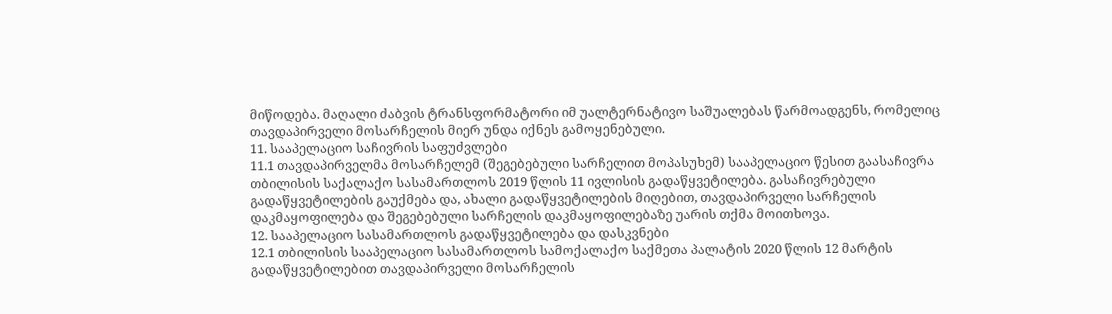მიწოდება. მაღალი ძაბვის ტრანსფორმატორი იმ უალტერნატივო საშუალებას წარმოადგენს, რომელიც თავდაპირველი მოსარჩელის მიერ უნდა იქნეს გამოყენებული.
11. სააპელაციო საჩივრის საფუძვლები
11.1 თავდაპირველმა მოსარჩელემ (შეგებებული სარჩელით მოპასუხემ) სააპელაციო წესით გაასაჩივრა თბილისის საქალაქო სასამართლოს 2019 წლის 11 ივლისის გადაწყვეტილება. გასაჩივრებული გადაწყვეტილების გაუქმება და, ახალი გადაწყვეტილების მიღებით, თავდაპირველი სარჩელის დაკმაყოფილება და შეგებებული სარჩელის დაკმაყოფილებაზე უარის თქმა მოითხოვა.
12. სააპელაციო სასამართლოს გადაწყვეტილება და დასკვნები
12.1 თბილისის სააპელაციო სასამართლოს სამოქალაქო საქმეთა პალატის 2020 წლის 12 მარტის გადაწყვეტილებით თავდაპირველი მოსარჩელის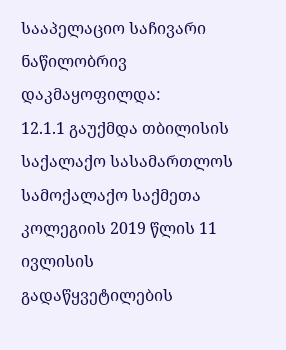სააპელაციო საჩივარი ნაწილობრივ დაკმაყოფილდა:
12.1.1 გაუქმდა თბილისის საქალაქო სასამართლოს სამოქალაქო საქმეთა კოლეგიის 2019 წლის 11 ივლისის გადაწყვეტილების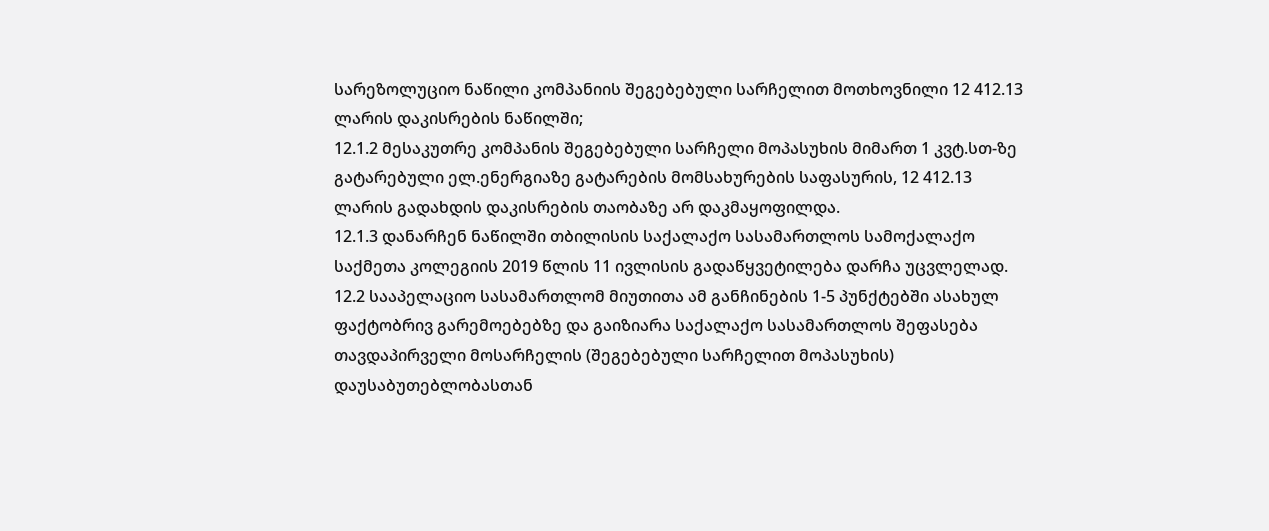სარეზოლუციო ნაწილი კომპანიის შეგებებული სარჩელით მოთხოვნილი 12 412.13 ლარის დაკისრების ნაწილში;
12.1.2 მესაკუთრე კომპანის შეგებებული სარჩელი მოპასუხის მიმართ 1 კვტ.სთ-ზე გატარებული ელ.ენერგიაზე გატარების მომსახურების საფასურის, 12 412.13 ლარის გადახდის დაკისრების თაობაზე არ დაკმაყოფილდა.
12.1.3 დანარჩენ ნაწილში თბილისის საქალაქო სასამართლოს სამოქალაქო საქმეთა კოლეგიის 2019 წლის 11 ივლისის გადაწყვეტილება დარჩა უცვლელად.
12.2 სააპელაციო სასამართლომ მიუთითა ამ განჩინების 1-5 პუნქტებში ასახულ ფაქტობრივ გარემოებებზე და გაიზიარა საქალაქო სასამართლოს შეფასება თავდაპირველი მოსარჩელის (შეგებებული სარჩელით მოპასუხის) დაუსაბუთებლობასთან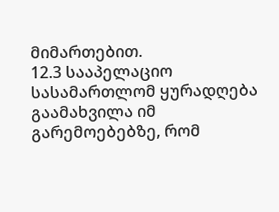მიმართებით.
12.3 სააპელაციო სასამართლომ ყურადღება გაამახვილა იმ გარემოებებზე, რომ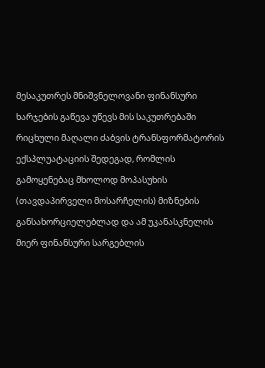მესაკუთრეს მნიშვნელოვანი ფინანსური ხარჯების გაწევა უწევს მის საკუთრებაში რიცხული მაღალი ძაბვის ტრანსფორმატორის ექსპლუატაციის შედეგად, რომლის გამოყენებაც მხოლოდ მოპასუხის (თავდაპირველი მოსარჩელის) მიზნების განსახორციელებლად და ამ უკანასკნელის მიერ ფინანსური სარგებლის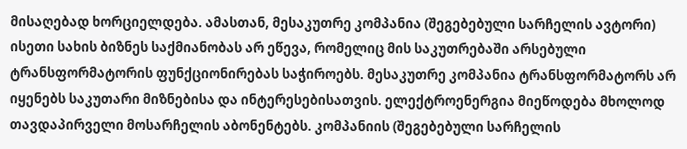მისაღებად ხორციელდება. ამასთან, მესაკუთრე კომპანია (შეგებებული სარჩელის ავტორი) ისეთი სახის ბიზნეს საქმიანობას არ ეწევა, რომელიც მის საკუთრებაში არსებული ტრანსფორმატორის ფუნქციონირებას საჭიროებს. მესაკუთრე კომპანია ტრანსფორმატორს არ იყენებს საკუთარი მიზნებისა და ინტერესებისათვის. ელექტროენერგია მიეწოდება მხოლოდ თავდაპირველი მოსარჩელის აბონენტებს. კომპანიის (შეგებებული სარჩელის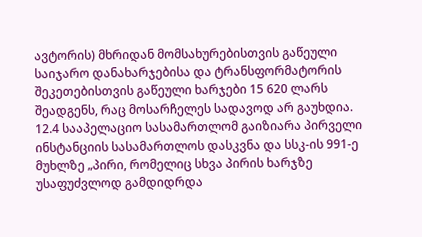ავტორის) მხრიდან მომსახურებისთვის გაწეული საიჯარო დანახარჯებისა და ტრანსფორმატორის შეკეთებისთვის გაწეული ხარჯები 15 620 ლარს შეადგენს, რაც მოსარჩელეს სადავოდ არ გაუხდია.
12.4 სააპელაციო სასამართლომ გაიზიარა პირველი ინსტანციის სასამართლოს დასკვნა და სსკ-ის 991-ე მუხლზე „პირი, რომელიც სხვა პირის ხარჯზე უსაფუძვლოდ გამდიდრდა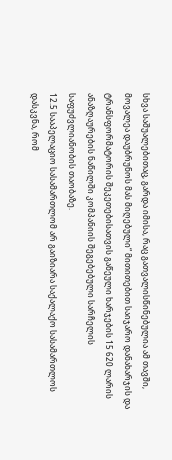სხვა საშუალებითაც, გარდა იმისა, რაც გათვალისწინებულია ამ თავში, მოვალეა დაუბრუნოს მას მიღებული“ მითითებით საიჯარო დანახარჯის და ტრანსფორმატორის შეკეთებისათვის გაწეული ხარჯების 15 620 ლარის ანაზღაურების ნაწილში კომპანიის შეგებებული სარჩელის საფუძვლიანობის თაობაზე.
12.5 სააპელაციო სასამართლომ არ გაიზიარა საქალაქო სასამართლოს დასკვნა, რომ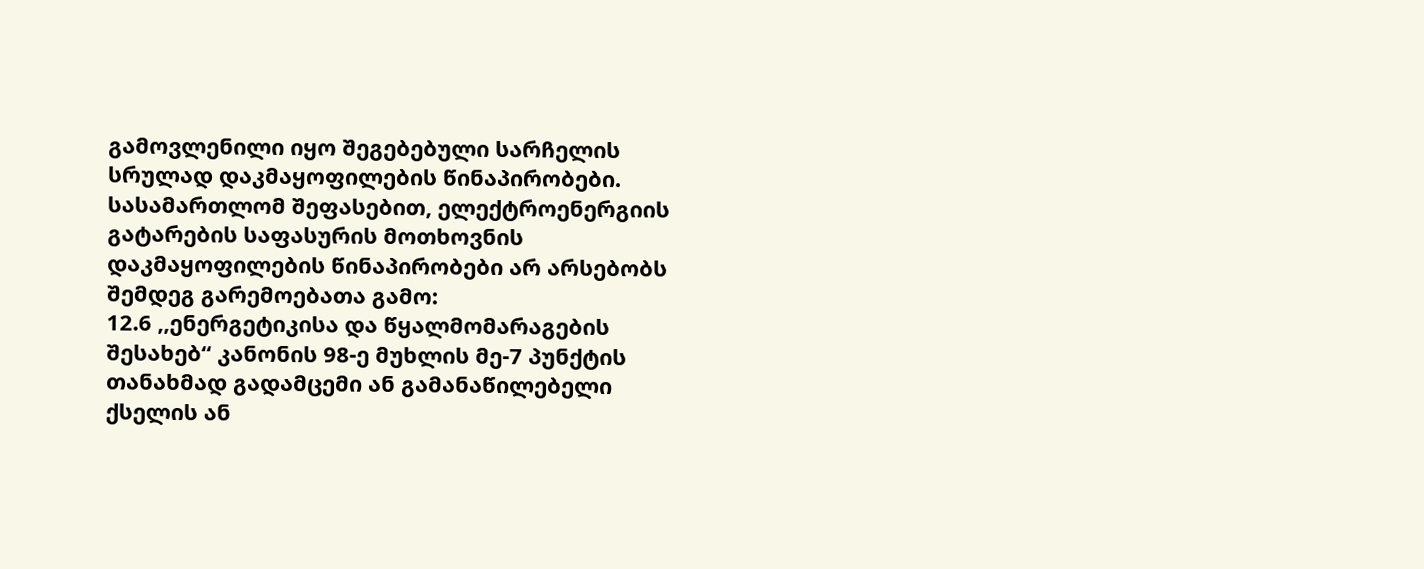გამოვლენილი იყო შეგებებული სარჩელის სრულად დაკმაყოფილების წინაპირობები. სასამართლომ შეფასებით, ელექტროენერგიის გატარების საფასურის მოთხოვნის დაკმაყოფილების წინაპირობები არ არსებობს შემდეგ გარემოებათა გამო:
12.6 ,,ენერგეტიკისა და წყალმომარაგების შესახებ“ კანონის 98-ე მუხლის მე-7 პუნქტის თანახმად გადამცემი ან გამანაწილებელი ქსელის ან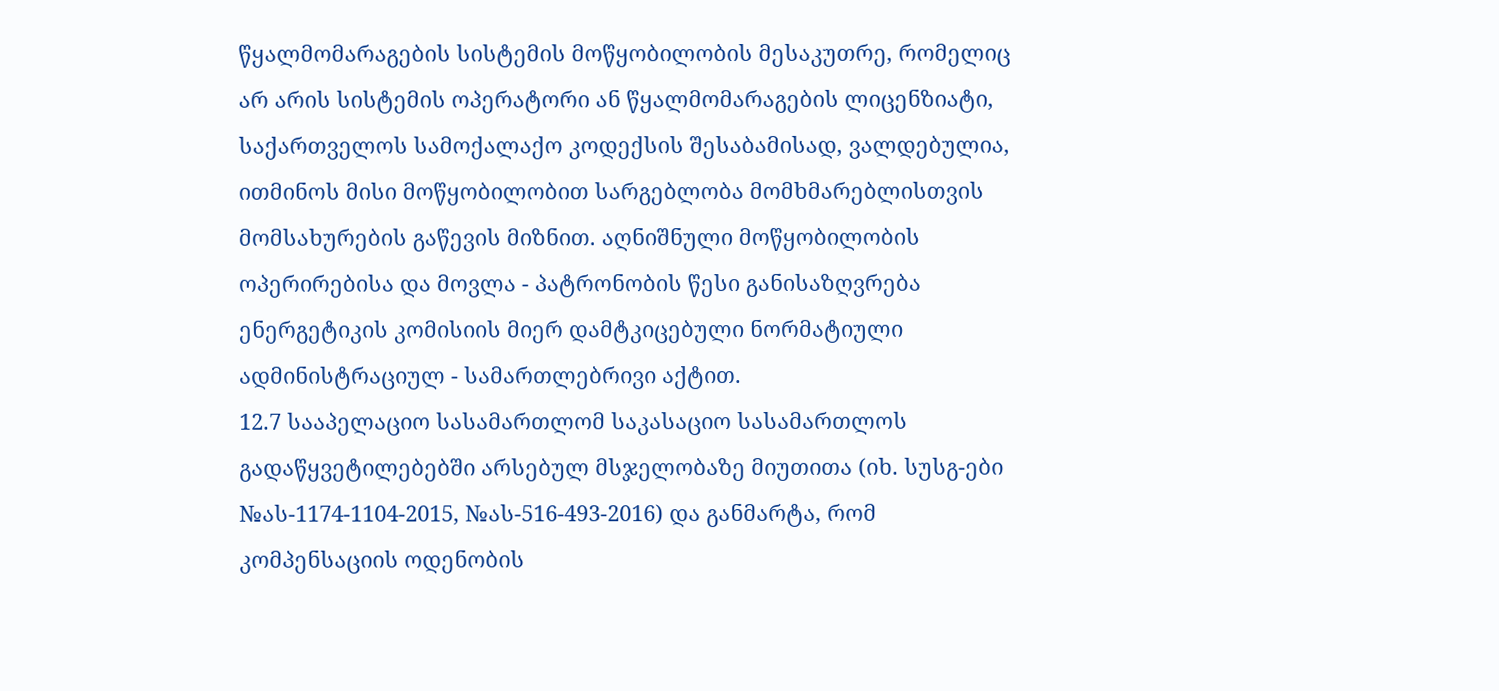წყალმომარაგების სისტემის მოწყობილობის მესაკუთრე, რომელიც არ არის სისტემის ოპერატორი ან წყალმომარაგების ლიცენზიატი, საქართველოს სამოქალაქო კოდექსის შესაბამისად, ვალდებულია, ითმინოს მისი მოწყობილობით სარგებლობა მომხმარებლისთვის მომსახურების გაწევის მიზნით. აღნიშნული მოწყობილობის ოპერირებისა და მოვლა - პატრონობის წესი განისაზღვრება ენერგეტიკის კომისიის მიერ დამტკიცებული ნორმატიული ადმინისტრაციულ - სამართლებრივი აქტით.
12.7 სააპელაციო სასამართლომ საკასაციო სასამართლოს გადაწყვეტილებებში არსებულ მსჯელობაზე მიუთითა (იხ. სუსგ-ები №ას-1174-1104-2015, №ას-516-493-2016) და განმარტა, რომ კომპენსაციის ოდენობის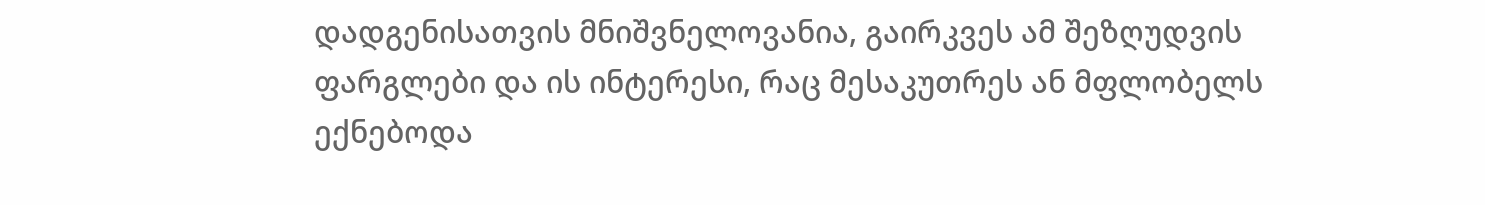დადგენისათვის მნიშვნელოვანია, გაირკვეს ამ შეზღუდვის ფარგლები და ის ინტერესი, რაც მესაკუთრეს ან მფლობელს ექნებოდა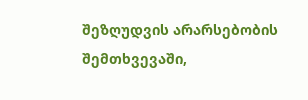შეზღუდვის არარსებობის შემთხვევაში,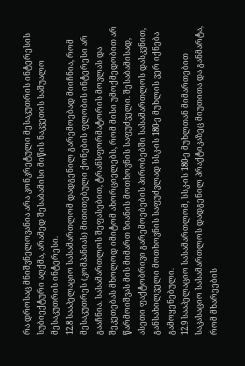რა დროსაც მნიშვნელოვანია არა კონკრეტული მესაკუთრის ინტერესის სუბიექტური აღქმა, არამედ შესაბამისი მიწის ნაკვეთის საშუალო მესაკუთრის ინტერესი.
12.8 სააპელაციო სასამართლომ დადგენილ გარემოებად მიიჩნია, რომ მესაკუთრეს (კომპანიას) მითითებული ქონების ფლობის ინტერესი არ გააჩნია. სასამართლოს შეფასებით, ტრანსფორმატორის მოვლას და შეკეთებას მხოლოდ იმიტომ ახორციელებს, რომ მისი უმოქმედობით არ წარმოიშვას მის მიმართ ზიანის მოთხოვნის საფუძველი. შესაბამისად, ასეთი ფაქტობრივი გარემოებების პირობებში სასამართლოს დასკვნით, განსახილველი მოთხოვნის საფუძვლად სსკ-ის 180-ე მუხლის ვერ იქნება გამოყენებული.
12.9 სააპელაციო სასამართლომ, სსკ-ის 180-ე მუხლთან მიმართებით საკასაციო სასამართლოს დადგენილ პრაქტიკაზეც მიუთითა და განმარტა, რომ მხარეების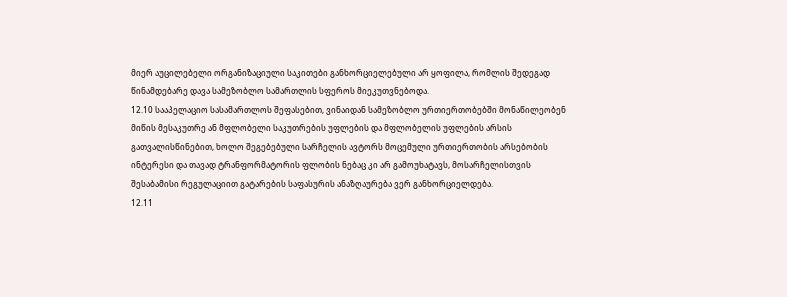მიერ აუცილებელი ორგანიზაციული საკითები განხორციელებული არ ყოფილა, რომლის შედეგად წინამდებარე დავა სამეზობლო სამართლის სფეროს მიეკუთვნებოდა.
12.10 სააპელაციო სასამართლოს შეფასებით, ვინაიდან სამეზობლო ურთიერთობებში მონაწილეობენ მიწის მესაკუთრე ან მფლობელი საკუთრების უფლების და მფლობელის უფლების არსის გათვალისწინებით, ხოლო შეგებებული სარჩელის ავტორს მოცემული ურთიერთობის არსებობის ინტერესი და თავად ტრანფორმატორის ფლობის ნებაც კი არ გამოუხატავს, მოსარჩელისთვის შესაბამისი რეგულაციით გატარების საფასურის ანაზღაურება ვერ განხორციელდება.
12.11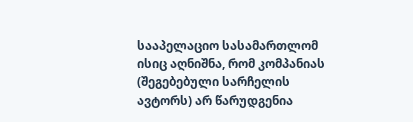სააპელაციო სასამართლომ ისიც აღნიშნა, რომ კომპანიას (შეგებებული სარჩელის ავტორს) არ წარუდგენია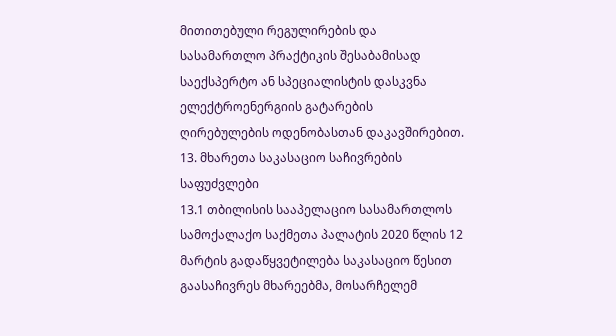მითითებული რეგულირების და სასამართლო პრაქტიკის შესაბამისად საექსპერტო ან სპეციალისტის დასკვნა ელექტროენერგიის გატარების ღირებულების ოდენობასთან დაკავშირებით.
13. მხარეთა საკასაციო საჩივრების საფუძვლები
13.1 თბილისის სააპელაციო სასამართლოს სამოქალაქო საქმეთა პალატის 2020 წლის 12 მარტის გადაწყვეტილება საკასაციო წესით გაასაჩივრეს მხარეებმა, მოსარჩელემ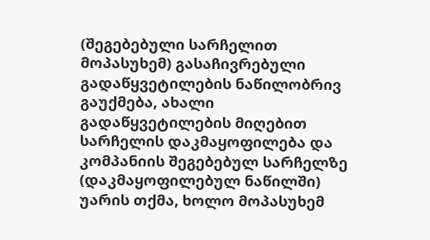(შეგებებული სარჩელით მოპასუხემ) გასაჩივრებული გადაწყვეტილების ნაწილობრივ გაუქმება, ახალი გადაწყვეტილების მიღებით სარჩელის დაკმაყოფილება და კომპანიის შეგებებულ სარჩელზე (დაკმაყოფილებულ ნაწილში) უარის თქმა, ხოლო მოპასუხემ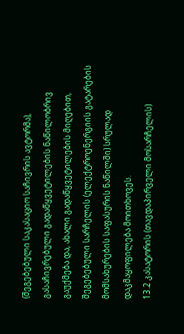(შეგებებული საკასაციო საჩივრის ავტორმა), გასაჩივრებული გადაწყვეტილების ნაწილობრივ გაუქმება და, ახალი გადაწყვეტილების მიღებით, შეგებებული სარჩელის (ელექტროენერგიის გატარების მომსახურების საფასურის ნაწილში) სრულად დაკმაყოფილება მოითხოვეს.
13.2 კასატორის (თავდაპირველი მოსარჩელის)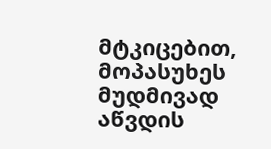მტკიცებით, მოპასუხეს მუდმივად აწვდის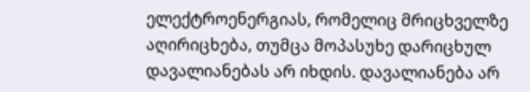ელექტროენერგიას, რომელიც მრიცხველზე აღირიცხება, თუმცა მოპასუხე დარიცხულ დავალიანებას არ იხდის. დავალიანება არ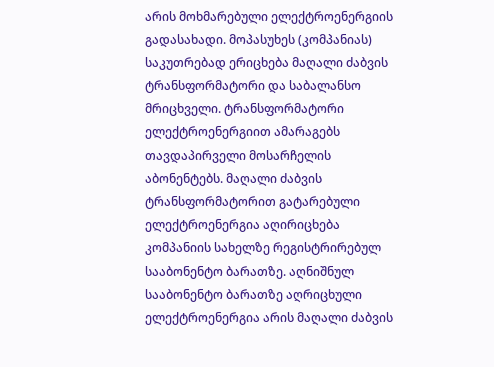არის მოხმარებული ელექტროენერგიის გადასახადი. მოპასუხეს (კომპანიას) საკუთრებად ერიცხება მაღალი ძაბვის ტრანსფორმატორი და საბალანსო მრიცხველი. ტრანსფორმატორი ელექტროენერგიით ამარაგებს თავდაპირველი მოსარჩელის აბონენტებს. მაღალი ძაბვის ტრანსფორმატორით გატარებული ელექტროენერგია აღირიცხება კომპანიის სახელზე რეგისტრირებულ სააბონენტო ბარათზე. აღნიშნულ სააბონენტო ბარათზე აღრიცხული ელექტროენერგია არის მაღალი ძაბვის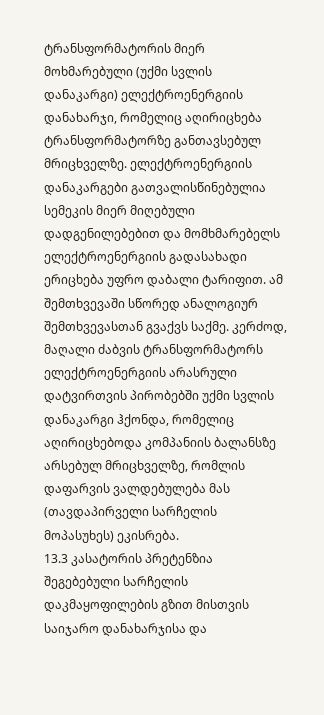ტრანსფორმატორის მიერ მოხმარებული (უქმი სვლის დანაკარგი) ელექტროენერგიის დანახარჯი, რომელიც აღირიცხება ტრანსფორმატორზე განთავსებულ მრიცხველზე. ელექტროენერგიის დანაკარგები გათვალისწინებულია სემეკის მიერ მიღებული დადგენილებებით და მომხმარებელს ელექტროენერგიის გადასახადი ერიცხება უფრო დაბალი ტარიფით. ამ შემთხვევაში სწორედ ანალოგიურ შემთხვევასთან გვაქვს საქმე. კერძოდ, მაღალი ძაბვის ტრანსფორმატორს ელექტროენერგიის არასრული დატვირთვის პირობებში უქმი სვლის დანაკარგი ჰქონდა, რომელიც აღირიცხებოდა კომპანიის ბალანსზე არსებულ მრიცხველზე, რომლის დაფარვის ვალდებულება მას (თავდაპირველი სარჩელის მოპასუხეს) ეკისრება.
13.3 კასატორის პრეტენზია შეგებებული სარჩელის დაკმაყოფილების გზით მისთვის საიჯარო დანახარჯისა და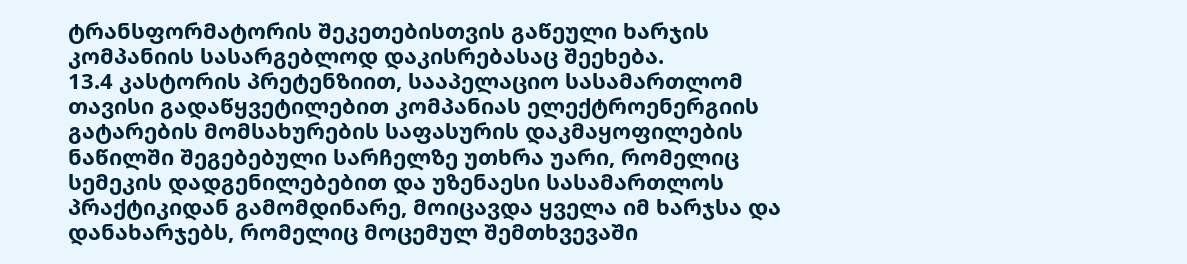ტრანსფორმატორის შეკეთებისთვის გაწეული ხარჯის კომპანიის სასარგებლოდ დაკისრებასაც შეეხება.
13.4 კასტორის პრეტენზიით, სააპელაციო სასამართლომ თავისი გადაწყვეტილებით კომპანიას ელექტროენერგიის გატარების მომსახურების საფასურის დაკმაყოფილების ნაწილში შეგებებული სარჩელზე უთხრა უარი, რომელიც სემეკის დადგენილებებით და უზენაესი სასამართლოს პრაქტიკიდან გამომდინარე, მოიცავდა ყველა იმ ხარჯსა და დანახარჯებს, რომელიც მოცემულ შემთხვევაში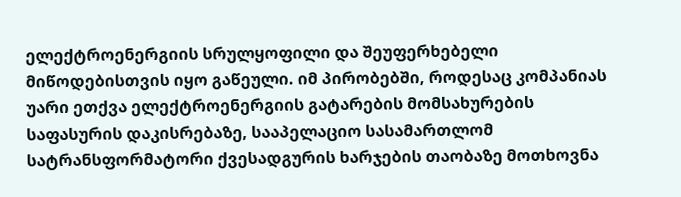ელექტროენერგიის სრულყოფილი და შეუფერხებელი მიწოდებისთვის იყო გაწეული. იმ პირობებში, როდესაც კომპანიას უარი ეთქვა ელექტროენერგიის გატარების მომსახურების საფასურის დაკისრებაზე, სააპელაციო სასამართლომ სატრანსფორმატორი ქვესადგურის ხარჯების თაობაზე მოთხოვნა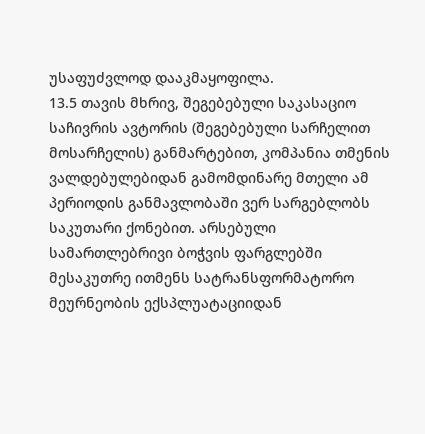უსაფუძვლოდ დააკმაყოფილა.
13.5 თავის მხრივ, შეგებებული საკასაციო საჩივრის ავტორის (შეგებებული სარჩელით მოსარჩელის) განმარტებით, კომპანია თმენის ვალდებულებიდან გამომდინარე მთელი ამ პერიოდის განმავლობაში ვერ სარგებლობს საკუთარი ქონებით. არსებული სამართლებრივი ბოჭვის ფარგლებში მესაკუთრე ითმენს სატრანსფორმატორო მეურნეობის ექსპლუატაციიდან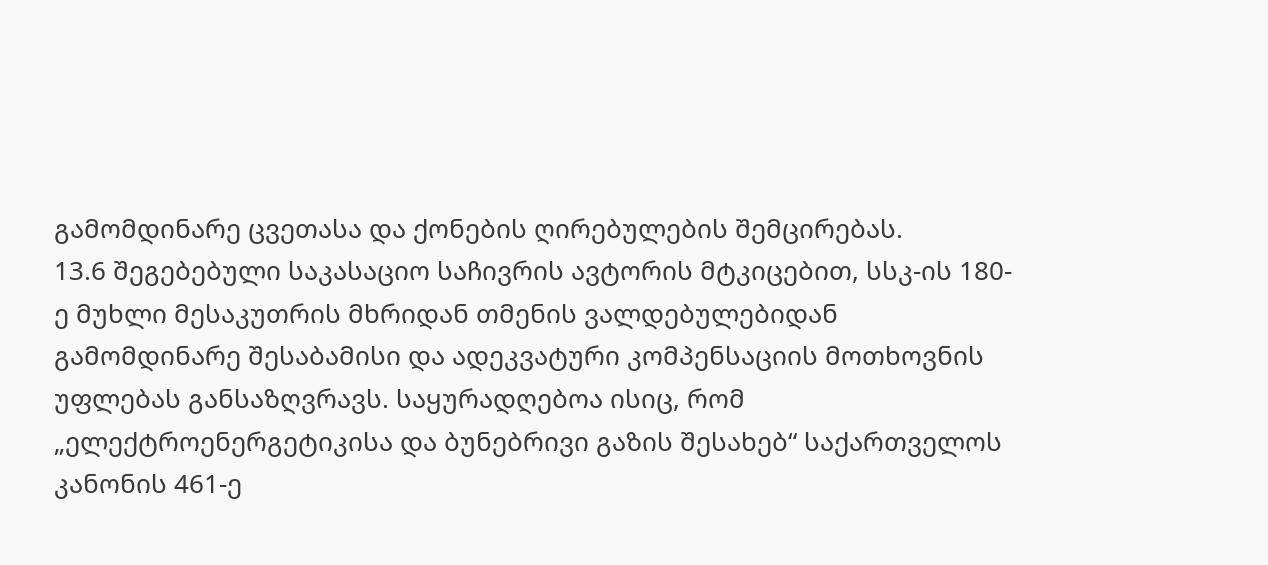გამომდინარე ცვეთასა და ქონების ღირებულების შემცირებას.
13.6 შეგებებული საკასაციო საჩივრის ავტორის მტკიცებით, სსკ-ის 180-ე მუხლი მესაკუთრის მხრიდან თმენის ვალდებულებიდან გამომდინარე შესაბამისი და ადეკვატური კომპენსაციის მოთხოვნის უფლებას განსაზღვრავს. საყურადღებოა ისიც, რომ „ელექტროენერგეტიკისა და ბუნებრივი გაზის შესახებ“ საქართველოს კანონის 461-ე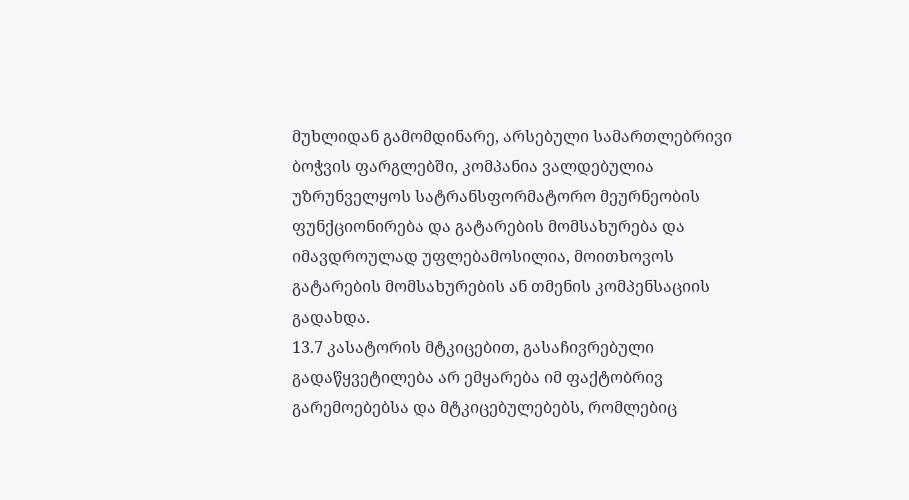მუხლიდან გამომდინარე, არსებული სამართლებრივი ბოჭვის ფარგლებში, კომპანია ვალდებულია უზრუნველყოს სატრანსფორმატორო მეურნეობის ფუნქციონირება და გატარების მომსახურება და იმავდროულად უფლებამოსილია, მოითხოვოს გატარების მომსახურების ან თმენის კომპენსაციის გადახდა.
13.7 კასატორის მტკიცებით, გასაჩივრებული გადაწყვეტილება არ ემყარება იმ ფაქტობრივ გარემოებებსა და მტკიცებულებებს, რომლებიც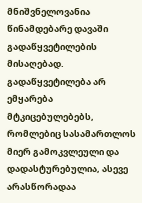მნიშვნელოვანია წინამდებარე დავაში გადაწყვეტილების მისაღებად. გადაწყვეტილება არ ემყარება მტკიცებულებებს, რომლებიც სასამართლოს მიერ გამოკვლეული და დადასტურებულია, ასევე არასწორადაა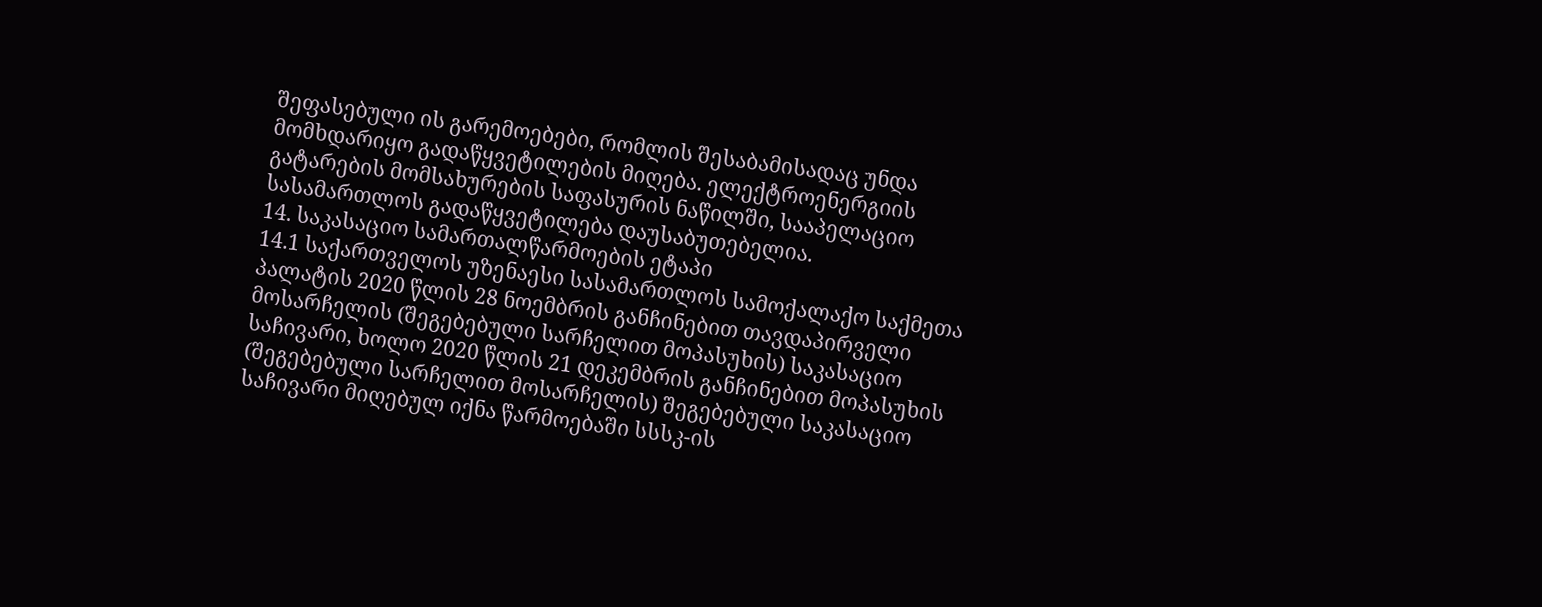შეფასებული ის გარემოებები, რომლის შესაბამისადაც უნდა მომხდარიყო გადაწყვეტილების მიღება. ელექტროენერგიის გატარების მომსახურების საფასურის ნაწილში, სააპელაციო სასამართლოს გადაწყვეტილება დაუსაბუთებელია.
14. საკასაციო სამართალწარმოების ეტაპი
14.1 საქართველოს უზენაესი სასამართლოს სამოქალაქო საქმეთა პალატის 2020 წლის 28 ნოემბრის განჩინებით თავდაპირველი მოსარჩელის (შეგებებული სარჩელით მოპასუხის) საკასაციო საჩივარი, ხოლო 2020 წლის 21 დეკემბრის განჩინებით მოპასუხის (შეგებებული სარჩელით მოსარჩელის) შეგებებული საკასაციო საჩივარი მიღებულ იქნა წარმოებაში სსსკ-ის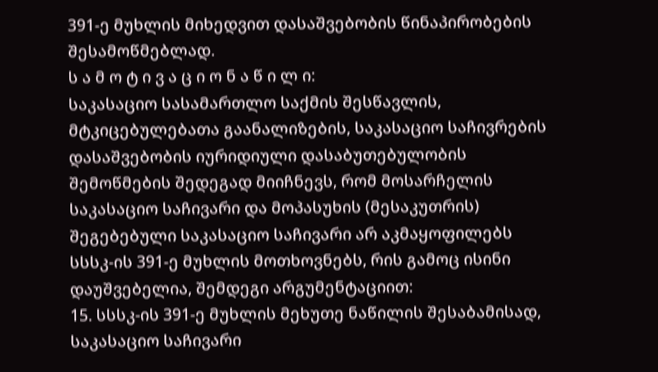391-ე მუხლის მიხედვით დასაშვებობის წინაპირობების შესამოწმებლად.
ს ა მ ო ტ ი ვ ა ც ი ო ნ ა წ ი ლ ი:
საკასაციო სასამართლო საქმის შესწავლის, მტკიცებულებათა გაანალიზების, საკასაციო საჩივრების დასაშვებობის იურიდიული დასაბუთებულობის შემოწმების შედეგად მიიჩნევს, რომ მოსარჩელის საკასაციო საჩივარი და მოპასუხის (მესაკუთრის) შეგებებული საკასაციო საჩივარი არ აკმაყოფილებს სსსკ-ის 391-ე მუხლის მოთხოვნებს, რის გამოც ისინი დაუშვებელია, შემდეგი არგუმენტაციით:
15. სსსკ-ის 391-ე მუხლის მეხუთე ნაწილის შესაბამისად, საკასაციო საჩივარი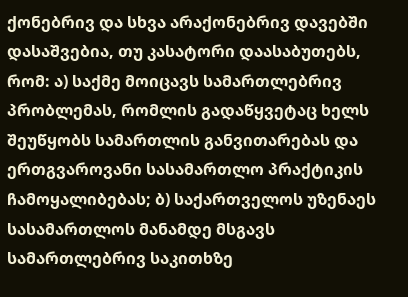ქონებრივ და სხვა არაქონებრივ დავებში დასაშვებია, თუ კასატორი დაასაბუთებს, რომ: ა) საქმე მოიცავს სამართლებრივ პრობლემას, რომლის გადაწყვეტაც ხელს შეუწყობს სამართლის განვითარებას და ერთგვაროვანი სასამართლო პრაქტიკის ჩამოყალიბებას; ბ) საქართველოს უზენაეს სასამართლოს მანამდე მსგავს სამართლებრივ საკითხზე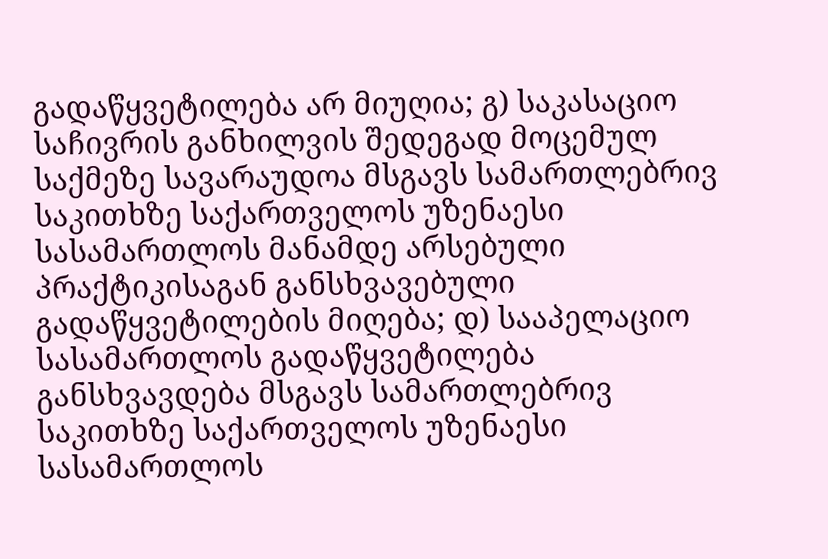გადაწყვეტილება არ მიუღია; გ) საკასაციო საჩივრის განხილვის შედეგად მოცემულ საქმეზე სავარაუდოა მსგავს სამართლებრივ საკითხზე საქართველოს უზენაესი სასამართლოს მანამდე არსებული პრაქტიკისაგან განსხვავებული გადაწყვეტილების მიღება; დ) სააპელაციო სასამართლოს გადაწყვეტილება განსხვავდება მსგავს სამართლებრივ საკითხზე საქართველოს უზენაესი სასამართლოს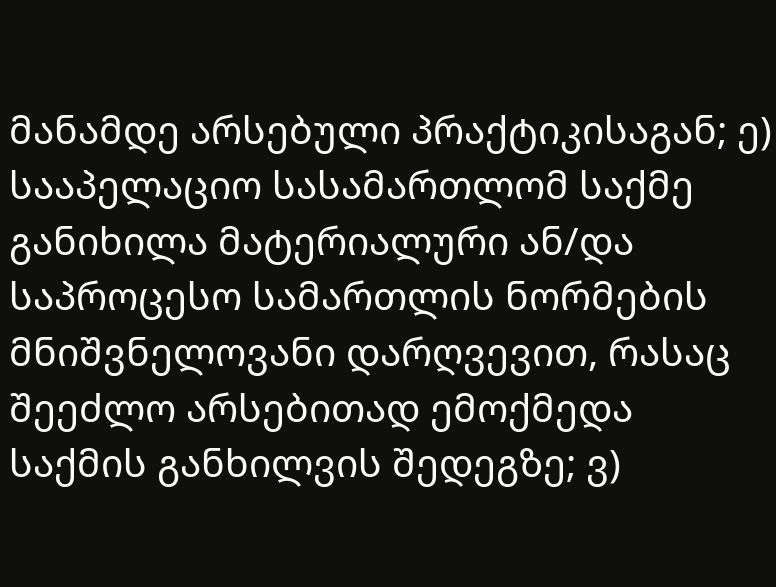მანამდე არსებული პრაქტიკისაგან; ე) სააპელაციო სასამართლომ საქმე განიხილა მატერიალური ან/და საპროცესო სამართლის ნორმების მნიშვნელოვანი დარღვევით, რასაც შეეძლო არსებითად ემოქმედა საქმის განხილვის შედეგზე; ვ)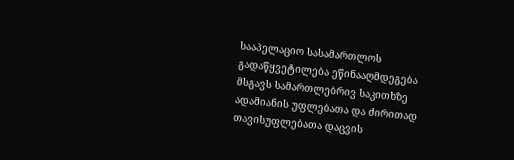სააპელაციო სასამართლოს გადაწყვეტილება ეწინააღმდეგება მსგავს სამართლებრივ საკითხზე ადამიანის უფლებათა და ძირითად თავისუფლებათა დაცვის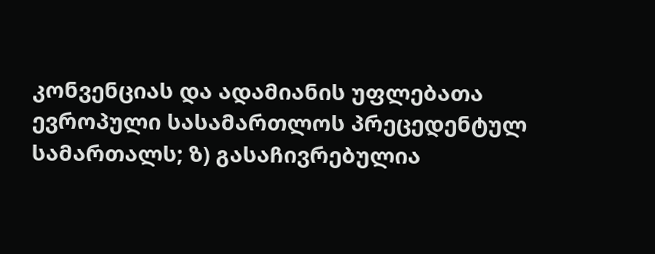კონვენციას და ადამიანის უფლებათა ევროპული სასამართლოს პრეცედენტულ სამართალს; ზ) გასაჩივრებულია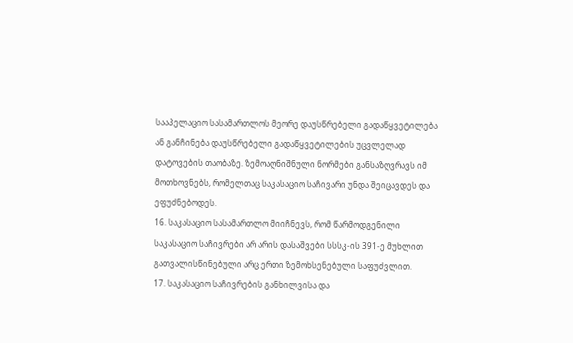სააპელაციო სასამართლოს მეორე დაუსწრებელი გადაწყვეტილება ან განჩინება დაუსწრებელი გადაწყვეტილების უცვლელად დატოვების თაობაზე. ზემოაღნიშნული ნორმები განსაზღვრავს იმ მოთხოვნებს, რომელთაც საკასაციო საჩივარი უნდა შეიცავდეს და ეფუძნებოდეს.
16. საკასაციო სასამართლო მიიჩნევს, რომ წარმოდგენილი საკასაციო საჩივრები არ არის დასაშვები სსსკ-ის 391-ე მუხლით გათვალისწინებული არც ერთი ზემოხსენებული საფუძვლით.
17. საკასაციო საჩივრების განხილვისა და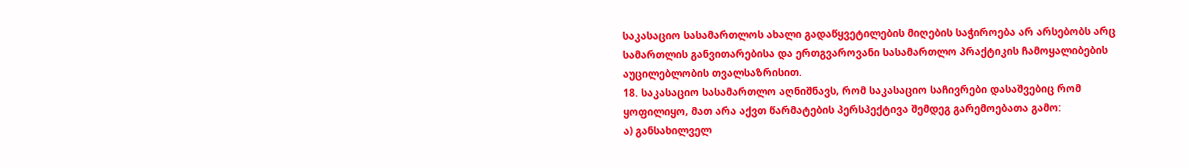საკასაციო სასამართლოს ახალი გადაწყვეტილების მიღების საჭიროება არ არსებობს არც სამართლის განვითარებისა და ერთგვაროვანი სასამართლო პრაქტიკის ჩამოყალიბების აუცილებლობის თვალსაზრისით.
18. საკასაციო სასამართლო აღნიშნავს, რომ საკასაციო საჩივრები დასაშვებიც რომ ყოფილიყო, მათ არა აქვთ წარმატების პერსპექტივა შემდეგ გარემოებათა გამო:
ა) განსახილველ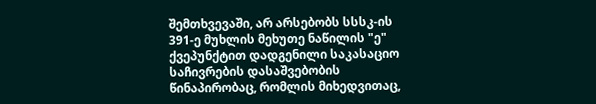შემთხვევაში, არ არსებობს სსსკ-ის 391-ე მუხლის მეხუთე ნაწილის "ე" ქვეპუნქტით დადგენილი საკასაციო საჩივრების დასაშვებობის წინაპირობაც, რომლის მიხედვითაც,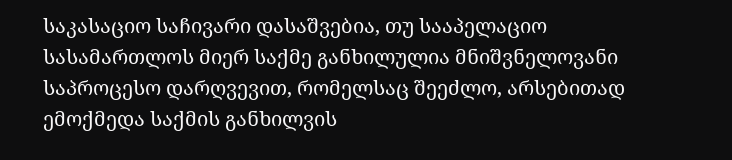საკასაციო საჩივარი დასაშვებია, თუ სააპელაციო სასამართლოს მიერ საქმე განხილულია მნიშვნელოვანი საპროცესო დარღვევით, რომელსაც შეეძლო, არსებითად ემოქმედა საქმის განხილვის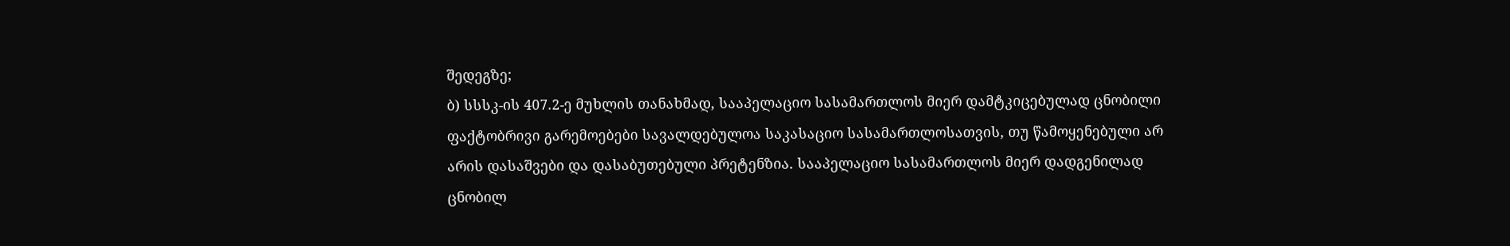შედეგზე;
ბ) სსსკ-ის 407.2-ე მუხლის თანახმად, სააპელაციო სასამართლოს მიერ დამტკიცებულად ცნობილი ფაქტობრივი გარემოებები სავალდებულოა საკასაციო სასამართლოსათვის, თუ წამოყენებული არ არის დასაშვები და დასაბუთებული პრეტენზია. სააპელაციო სასამართლოს მიერ დადგენილად ცნობილ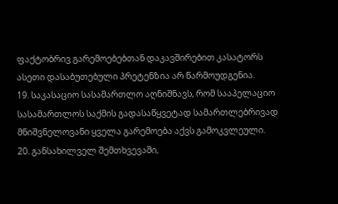ფაქტობრივ გარემოებებთან დაკავშირებით კასატორს ასეთი დასაბუთებული პრეტენზია არ წარმოუდგენია.
19. საკასაციო სასამართლო აღნიშნავს, რომ სააპელაციო სასამართლოს საქმის გადასაწყვეტად სამართლებრივად მნიშვნელოვანი ყველა გარემოება აქვს გამოკვლეული.
20. განსახილველ შემთხვევაში,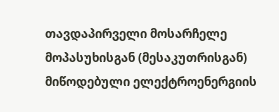თავდაპირველი მოსარჩელე მოპასუხისგან (მესაკუთრისგან) მიწოდებული ელექტროენერგიის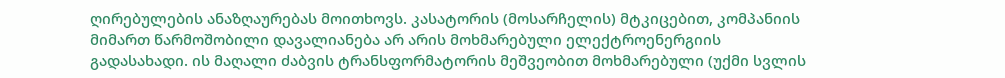ღირებულების ანაზღაურებას მოითხოვს. კასატორის (მოსარჩელის) მტკიცებით, კომპანიის მიმართ წარმოშობილი დავალიანება არ არის მოხმარებული ელექტროენერგიის გადასახადი. ის მაღალი ძაბვის ტრანსფორმატორის მეშვეობით მოხმარებული (უქმი სვლის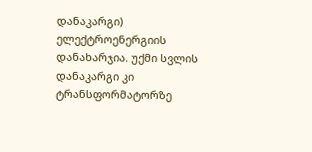დანაკარგი) ელექტროენერგიის დანახარჯია. უქმი სვლის დანაკარგი კი ტრანსფორმატორზე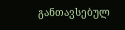განთავსებულ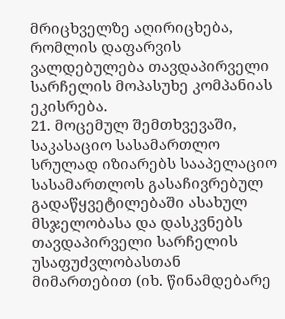მრიცხველზე აღირიცხება, რომლის დაფარვის ვალდებულება თავდაპირველი სარჩელის მოპასუხე კომპანიას ეკისრება.
21. მოცემულ შემთხვევაში, საკასაციო სასამართლო სრულად იზიარებს სააპელაციო სასამართლოს გასაჩივრებულ გადაწყვეტილებაში ასახულ მსჯელობასა და დასკვნებს თავდაპირველი სარჩელის უსაფუძვლობასთან მიმართებით (იხ. წინამდებარე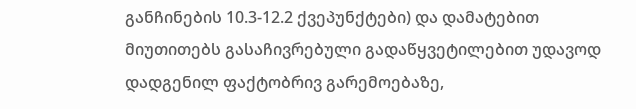განჩინების 10.3-12.2 ქვეპუნქტები) და დამატებით მიუთითებს გასაჩივრებული გადაწყვეტილებით უდავოდ დადგენილ ფაქტობრივ გარემოებაზე,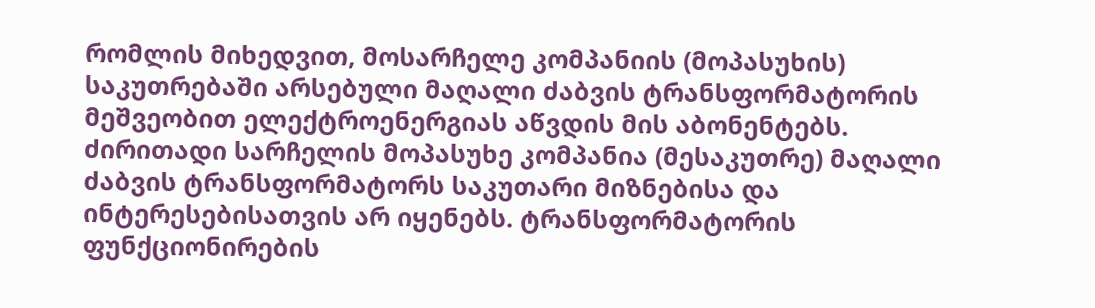რომლის მიხედვით, მოსარჩელე კომპანიის (მოპასუხის) საკუთრებაში არსებული მაღალი ძაბვის ტრანსფორმატორის მეშვეობით ელექტროენერგიას აწვდის მის აბონენტებს. ძირითადი სარჩელის მოპასუხე კომპანია (მესაკუთრე) მაღალი ძაბვის ტრანსფორმატორს საკუთარი მიზნებისა და ინტერესებისათვის არ იყენებს. ტრანსფორმატორის ფუნქციონირების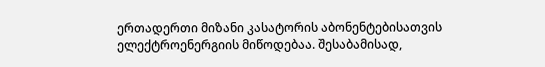ერთადერთი მიზანი კასატორის აბონენტებისათვის ელექტროენერგიის მიწოდებაა. შესაბამისად,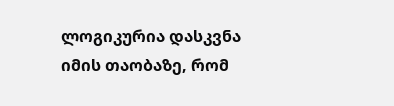ლოგიკურია დასკვნა იმის თაობაზე, რომ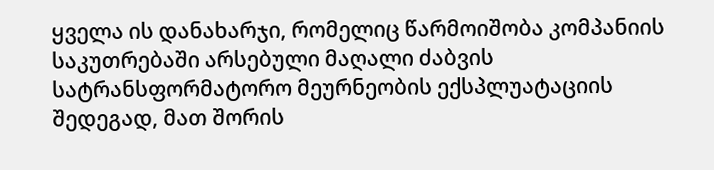ყველა ის დანახარჯი, რომელიც წარმოიშობა კომპანიის საკუთრებაში არსებული მაღალი ძაბვის სატრანსფორმატორო მეურნეობის ექსპლუატაციის შედეგად, მათ შორის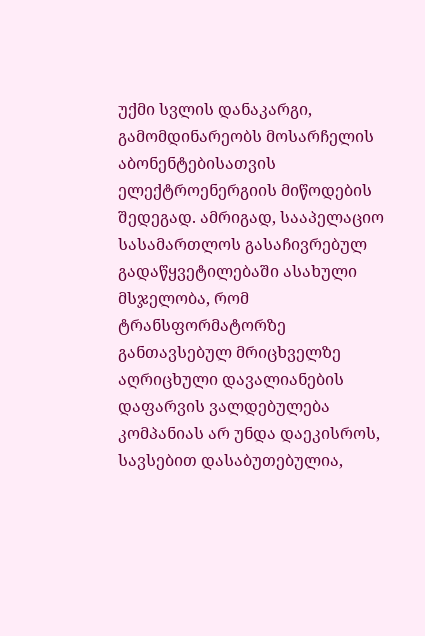უქმი სვლის დანაკარგი, გამომდინარეობს მოსარჩელის აბონენტებისათვის ელექტროენერგიის მიწოდების შედეგად. ამრიგად, სააპელაციო სასამართლოს გასაჩივრებულ გადაწყვეტილებაში ასახული მსჯელობა, რომ ტრანსფორმატორზე განთავსებულ მრიცხველზე აღრიცხული დავალიანების დაფარვის ვალდებულება კომპანიას არ უნდა დაეკისროს, სავსებით დასაბუთებულია,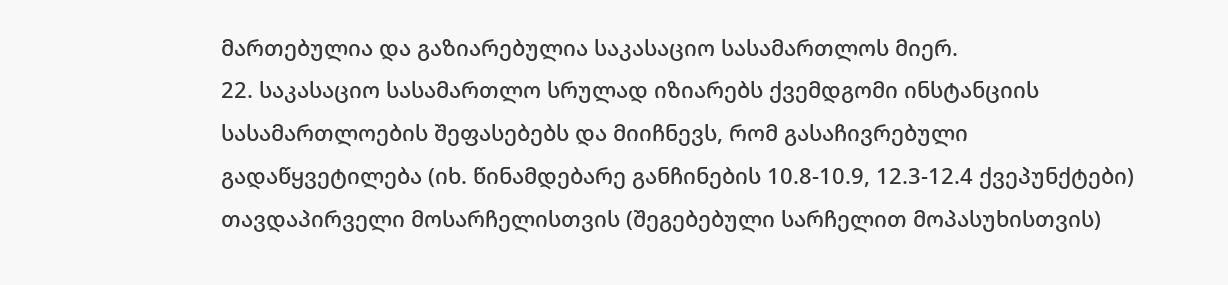მართებულია და გაზიარებულია საკასაციო სასამართლოს მიერ.
22. საკასაციო სასამართლო სრულად იზიარებს ქვემდგომი ინსტანციის სასამართლოების შეფასებებს და მიიჩნევს, რომ გასაჩივრებული გადაწყვეტილება (იხ. წინამდებარე განჩინების 10.8-10.9, 12.3-12.4 ქვეპუნქტები) თავდაპირველი მოსარჩელისთვის (შეგებებული სარჩელით მოპასუხისთვის)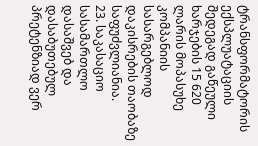ტრანსფორმატორის ექსპლუატაციის შედეგად გაწეული ხარჯების 15 620 ლარის მოპასუხე კომპანიის სასარგებლოდ დაკისრების თაობაზე საფუძვლიანია.
23. საკასაციო სასამართლო დასაშვებ და დასაბუთებულ პრეტენზიად ვერ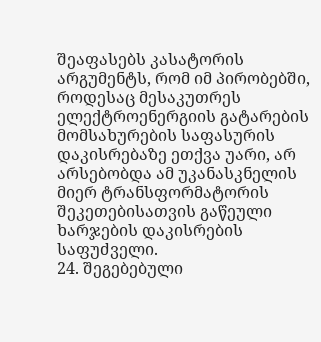შეაფასებს კასატორის არგუმენტს, რომ იმ პირობებში, როდესაც მესაკუთრეს ელექტროენერგიის გატარების მომსახურების საფასურის დაკისრებაზე ეთქვა უარი, არ არსებობდა ამ უკანასკნელის მიერ ტრანსფორმატორის შეკეთებისათვის გაწეული ხარჯების დაკისრების საფუძველი.
24. შეგებებული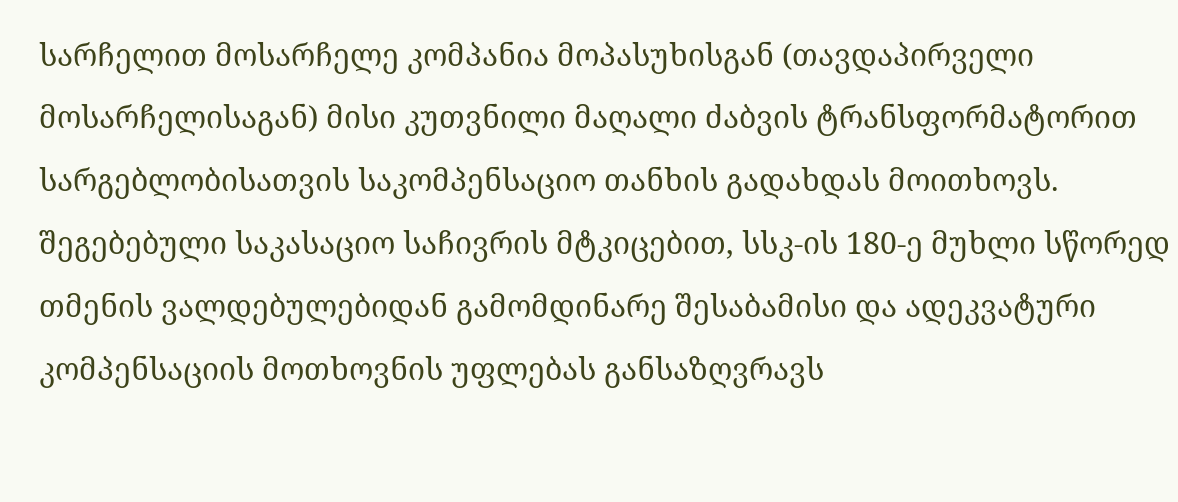სარჩელით მოსარჩელე კომპანია მოპასუხისგან (თავდაპირველი მოსარჩელისაგან) მისი კუთვნილი მაღალი ძაბვის ტრანსფორმატორით სარგებლობისათვის საკომპენსაციო თანხის გადახდას მოითხოვს. შეგებებული საკასაციო საჩივრის მტკიცებით, სსკ-ის 180-ე მუხლი სწორედ თმენის ვალდებულებიდან გამომდინარე შესაბამისი და ადეკვატური კომპენსაციის მოთხოვნის უფლებას განსაზღვრავს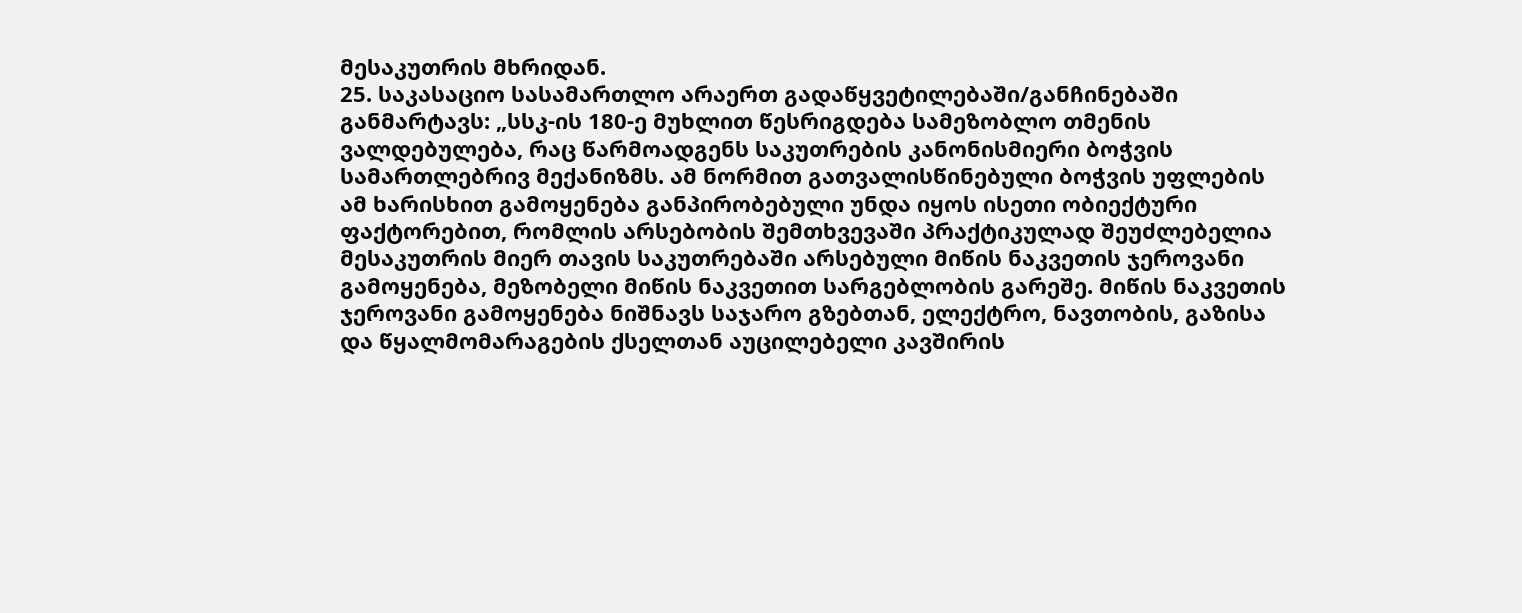მესაკუთრის მხრიდან.
25. საკასაციო სასამართლო არაერთ გადაწყვეტილებაში/განჩინებაში განმარტავს: „სსკ-ის 180-ე მუხლით წესრიგდება სამეზობლო თმენის ვალდებულება, რაც წარმოადგენს საკუთრების კანონისმიერი ბოჭვის სამართლებრივ მექანიზმს. ამ ნორმით გათვალისწინებული ბოჭვის უფლების ამ ხარისხით გამოყენება განპირობებული უნდა იყოს ისეთი ობიექტური ფაქტორებით, რომლის არსებობის შემთხვევაში პრაქტიკულად შეუძლებელია მესაკუთრის მიერ თავის საკუთრებაში არსებული მიწის ნაკვეთის ჯეროვანი გამოყენება, მეზობელი მიწის ნაკვეთით სარგებლობის გარეშე. მიწის ნაკვეთის ჯეროვანი გამოყენება ნიშნავს საჯარო გზებთან, ელექტრო, ნავთობის, გაზისა და წყალმომარაგების ქსელთან აუცილებელი კავშირის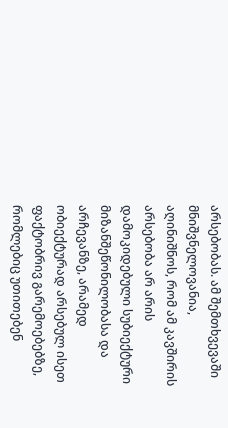არსებობას. ამ შემთხვევაში მნიშვნელოვანია, აღინიშნოს, რომ ამ კავშირის არსებობა არ არის დამოკიდებული სუბიექტური მიზანშეწონილობასა და არჩევანზე, არამედ ობიექტურად არსებულ ისეთ ფაქტობრივ გარემოებებზე, რომლებიც უთითებენ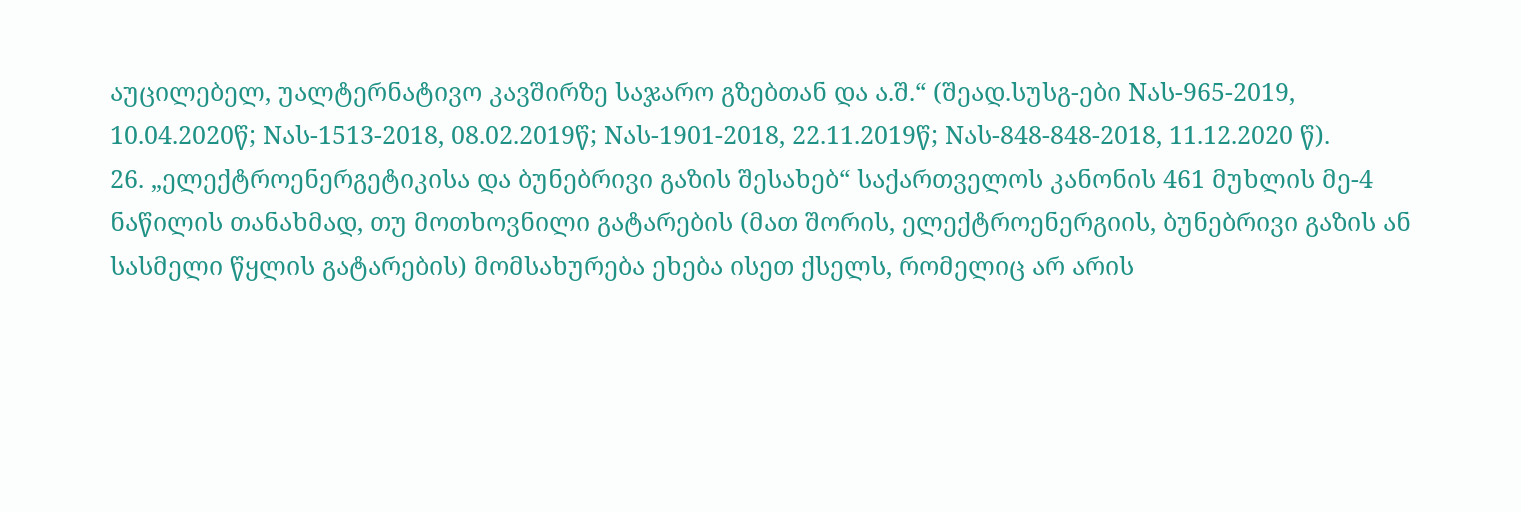აუცილებელ, უალტერნატივო კავშირზე საჯარო გზებთან და ა.შ.“ (შეად.სუსგ-ები Nას-965-2019, 10.04.2020წ; Nას-1513-2018, 08.02.2019წ; Nას-1901-2018, 22.11.2019წ; Nას-848-848-2018, 11.12.2020 წ).
26. „ელექტროენერგეტიკისა და ბუნებრივი გაზის შესახებ“ საქართველოს კანონის 461 მუხლის მე-4 ნაწილის თანახმად, თუ მოთხოვნილი გატარების (მათ შორის, ელექტროენერგიის, ბუნებრივი გაზის ან სასმელი წყლის გატარების) მომსახურება ეხება ისეთ ქსელს, რომელიც არ არის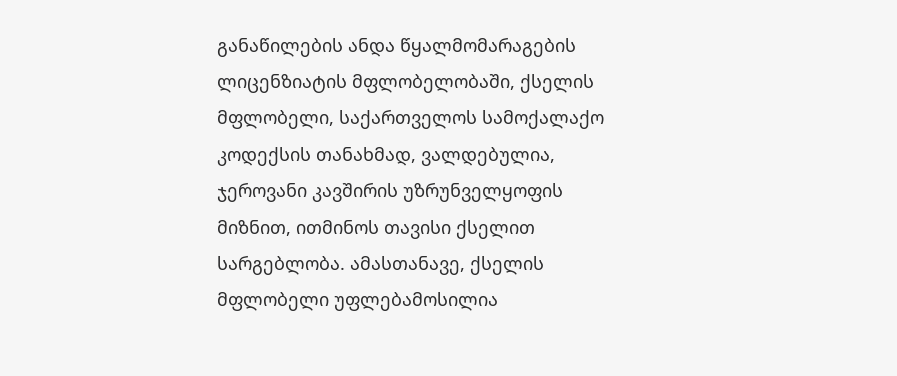განაწილების ანდა წყალმომარაგების ლიცენზიატის მფლობელობაში, ქსელის მფლობელი, საქართველოს სამოქალაქო კოდექსის თანახმად, ვალდებულია, ჯეროვანი კავშირის უზრუნველყოფის მიზნით, ითმინოს თავისი ქსელით სარგებლობა. ამასთანავე, ქსელის მფლობელი უფლებამოსილია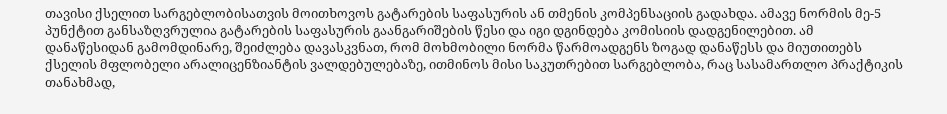თავისი ქსელით სარგებლობისათვის მოითხოვოს გატარების საფასურის ან თმენის კომპენსაციის გადახდა. ამავე ნორმის მე-5 პუნქტით განსაზღვრულია გატარების საფასურის გაანგარიშების წესი და იგი დგინდება კომისიის დადგენილებით. ამ დანაწესიდან გამომდინარე, შეიძლება დავასკვნათ, რომ მოხმობილი ნორმა წარმოადგენს ზოგად დანაწესს და მიუთითებს ქსელის მფლობელი არალიცენზიანტის ვალდებულებაზე, ითმინოს მისი საკუთრებით სარგებლობა, რაც სასამართლო პრაქტიკის თანახმად,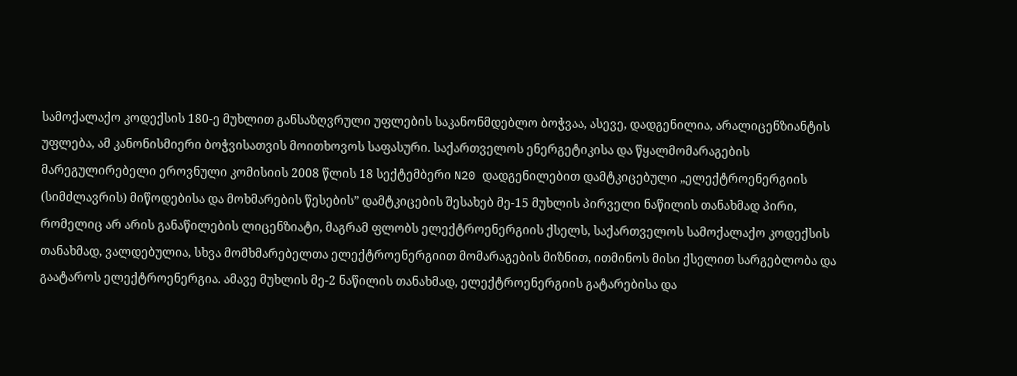სამოქალაქო კოდექსის 180-ე მუხლით განსაზღვრული უფლების საკანონმდებლო ბოჭვაა, ასევე, დადგენილია, არალიცენზიანტის უფლება, ამ კანონისმიერი ბოჭვისათვის მოითხოვოს საფასური. საქართველოს ენერგეტიკისა და წყალმომარაგების მარეგულირებელი ეროვნული კომისიის 2008 წლის 18 სექტემბერი N20 დადგენილებით დამტკიცებული „ელექტროენერგიის (სიმძლავრის) მიწოდებისა და მოხმარების წესების” დამტკიცების შესახებ მე-15 მუხლის პირველი ნაწილის თანახმად პირი, რომელიც არ არის განაწილების ლიცენზიატი, მაგრამ ფლობს ელექტროენერგიის ქსელს, საქართველოს სამოქალაქო კოდექსის თანახმად, ვალდებულია, სხვა მომხმარებელთა ელექტროენერგიით მომარაგების მიზნით, ითმინოს მისი ქსელით სარგებლობა და გაატაროს ელექტროენერგია. ამავე მუხლის მე-2 ნაწილის თანახმად, ელექტროენერგიის გატარებისა და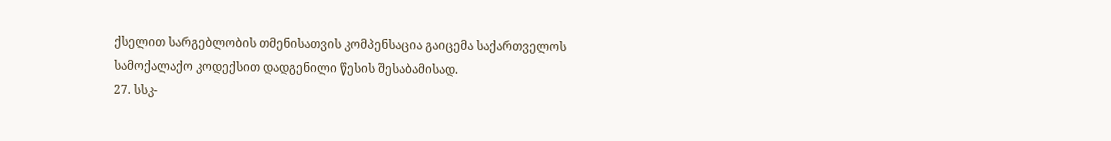ქსელით სარგებლობის თმენისათვის კომპენსაცია გაიცემა საქართველოს სამოქალაქო კოდექსით დადგენილი წესის შესაბამისად.
27. სსკ-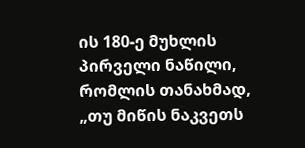ის 180-ე მუხლის პირველი ნაწილი, რომლის თანახმად, „თუ მიწის ნაკვეთს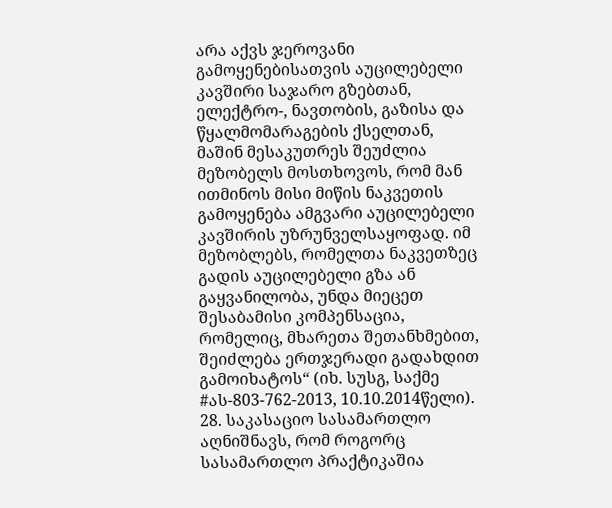არა აქვს ჯეროვანი გამოყენებისათვის აუცილებელი კავშირი საჯარო გზებთან, ელექტრო-, ნავთობის, გაზისა და წყალმომარაგების ქსელთან, მაშინ მესაკუთრეს შეუძლია მეზობელს მოსთხოვოს, რომ მან ითმინოს მისი მიწის ნაკვეთის გამოყენება ამგვარი აუცილებელი კავშირის უზრუნველსაყოფად. იმ მეზობლებს, რომელთა ნაკვეთზეც გადის აუცილებელი გზა ან გაყვანილობა, უნდა მიეცეთ შესაბამისი კომპენსაცია, რომელიც, მხარეთა შეთანხმებით, შეიძლება ერთჯერადი გადახდით გამოიხატოს“ (იხ. სუსგ, საქმე #ას-803-762-2013, 10.10.2014წელი).
28. საკასაციო სასამართლო აღნიშნავს, რომ როგორც სასამართლო პრაქტიკაშია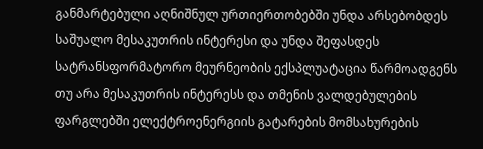განმარტებული აღნიშნულ ურთიერთობებში უნდა არსებობდეს საშუალო მესაკუთრის ინტერესი და უნდა შეფასდეს სატრანსფორმატორო მეურნეობის ექსპლუატაცია წარმოადგენს თუ არა მესაკუთრის ინტერესს და თმენის ვალდებულების ფარგლებში ელექტროენერგიის გატარების მომსახურების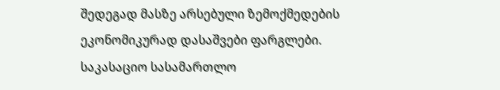შედეგად მასზე არსებული ზემოქმედების ეკონომიკურად დასაშვები ფარგლები. საკასაციო სასამართლო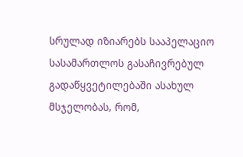სრულად იზიარებს სააპელაციო სასამართლოს გასაჩივრებულ გადაწყვეტილებაში ასახულ მსჯელობას, რომ,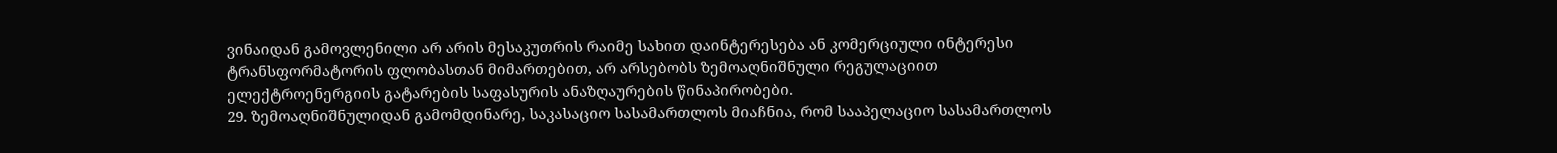ვინაიდან გამოვლენილი არ არის მესაკუთრის რაიმე სახით დაინტერესება ან კომერციული ინტერესი ტრანსფორმატორის ფლობასთან მიმართებით, არ არსებობს ზემოაღნიშნული რეგულაციით ელექტროენერგიის გატარების საფასურის ანაზღაურების წინაპირობები.
29. ზემოაღნიშნულიდან გამომდინარე, საკასაციო სასამართლოს მიაჩნია, რომ სააპელაციო სასამართლოს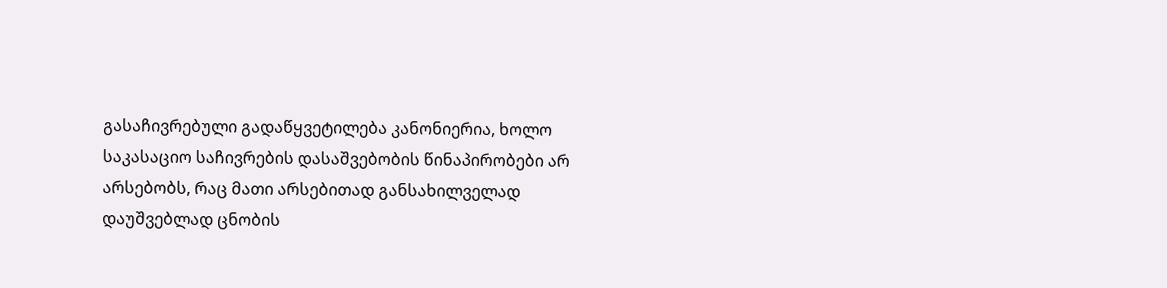გასაჩივრებული გადაწყვეტილება კანონიერია, ხოლო საკასაციო საჩივრების დასაშვებობის წინაპირობები არ არსებობს, რაც მათი არსებითად განსახილველად დაუშვებლად ცნობის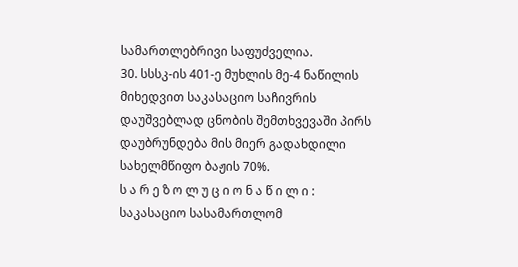სამართლებრივი საფუძველია.
30. სსსკ-ის 401-ე მუხლის მე-4 ნაწილის მიხედვით საკასაციო საჩივრის დაუშვებლად ცნობის შემთხვევაში პირს დაუბრუნდება მის მიერ გადახდილი სახელმწიფო ბაჟის 70%.
ს ა რ ე ზ ო ლ უ ც ი ო ნ ა წ ი ლ ი :
საკასაციო სასამართლომ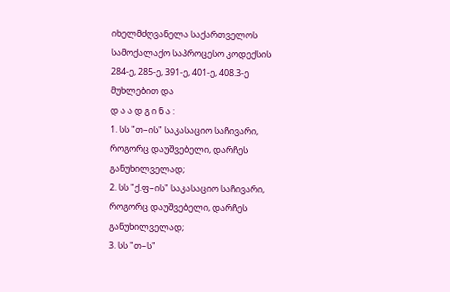იხელმძღვანელა საქართველოს სამოქალაქო საპროცესო კოდექსის 284-ე, 285-ე, 391-ე, 401-ე, 408.3-ე მუხლებით და
დ ა ა დ გ ი ნ ა :
1. სს "თ–ის" საკასაციო საჩივარი, როგორც დაუშვებელი, დარჩეს განუხილველად;
2. სს "ქ.ფ–ის" საკასაციო საჩივარი, როგორც დაუშვებელი, დარჩეს განუხილველად;
3. სს "თ–ს"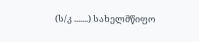(ს/კ .......) სახელმწიფო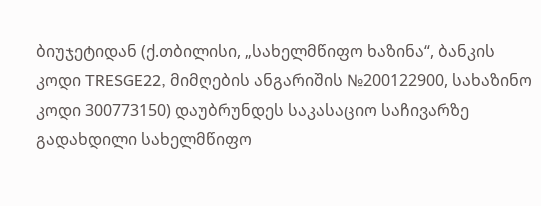ბიუჯეტიდან (ქ.თბილისი, „სახელმწიფო ხაზინა“, ბანკის კოდი TRESGE22, მიმღების ანგარიშის №200122900, სახაზინო კოდი 300773150) დაუბრუნდეს საკასაციო საჩივარზე გადახდილი სახელმწიფო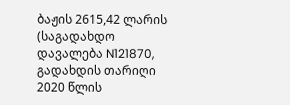ბაჟის 2615,42 ლარის (საგადახდო დავალება N121870, გადახდის თარიღი 2020 წლის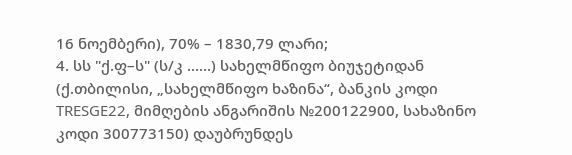16 ნოემბერი), 70% – 1830,79 ლარი;
4. სს "ქ.ფ–ს" (ს/კ ......) სახელმწიფო ბიუჯეტიდან (ქ.თბილისი, „სახელმწიფო ხაზინა“, ბანკის კოდი TRESGE22, მიმღების ანგარიშის №200122900, სახაზინო კოდი 300773150) დაუბრუნდეს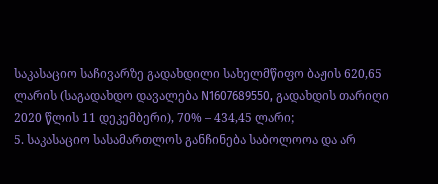საკასაციო საჩივარზე გადახდილი სახელმწიფო ბაჟის 620,65 ლარის (საგადახდო დავალება N1607689550, გადახდის თარიღი 2020 წლის 11 დეკემბერი), 70% – 434,45 ლარი;
5. საკასაციო სასამართლოს განჩინება საბოლოოა და არ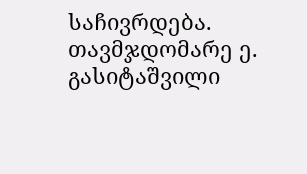საჩივრდება.
თავმჯდომარე ე. გასიტაშვილი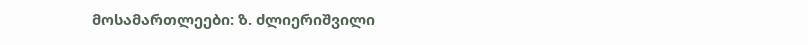მოსამართლეები: ზ. ძლიერიშვილი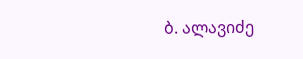ბ. ალავიძე